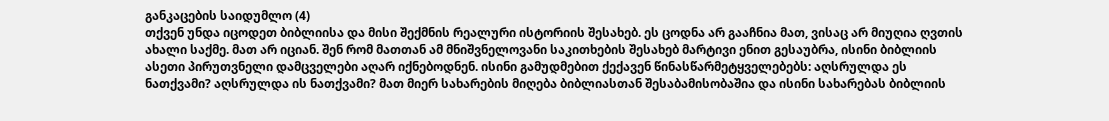განკაცების საიდუმლო (4)
თქვენ უნდა იცოდეთ ბიბლიისა და მისი შექმნის რეალური ისტორიის შესახებ. ეს ცოდნა არ გააჩნია მათ, ვისაც არ მიუღია ღვთის ახალი საქმე. მათ არ იციან. შენ რომ მათთან ამ მნიშვნელოვანი საკითხების შესახებ მარტივი ენით გესაუბრა, ისინი ბიბლიის ასეთი პირუთვნელი დამცველები აღარ იქნებოდნენ. ისინი გამუდმებით ქექავენ წინასწარმეტყველებებს: აღსრულდა ეს ნათქვამი? აღსრულდა ის ნათქვამი? მათ მიერ სახარების მიღება ბიბლიასთან შესაბამისობაშია და ისინი სახარებას ბიბლიის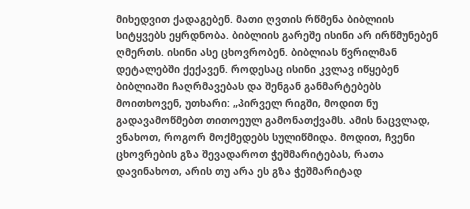მიხედვით ქადაგებენ. მათი ღვთის რწმენა ბიბლიის სიტყვებს ეყრდნობა. ბიბლიის გარეშე ისინი არ ირწმუნებენ ღმერთს. ისინი ასე ცხოვრობენ. ბიბლიას წვრილმან დეტალებში ქექავენ. როდესაც ისინი კვლავ იწყებენ ბიბლიაში ჩაღრმავებას და შენგან განმარტებებს მოითხოვენ, უთხარი: „პირველ რიგში, მოდით ნუ გადავამოწმებთ თითოეულ გამონათქვამს. ამის ნაცვლად, ვნახოთ, როგორ მოქმედებს სულიწმიდა. მოდით, ჩვენი ცხოვრების გზა შევადაროთ ჭეშმარიტებას, რათა დავინახოთ, არის თუ არა ეს გზა ჭეშმარიტად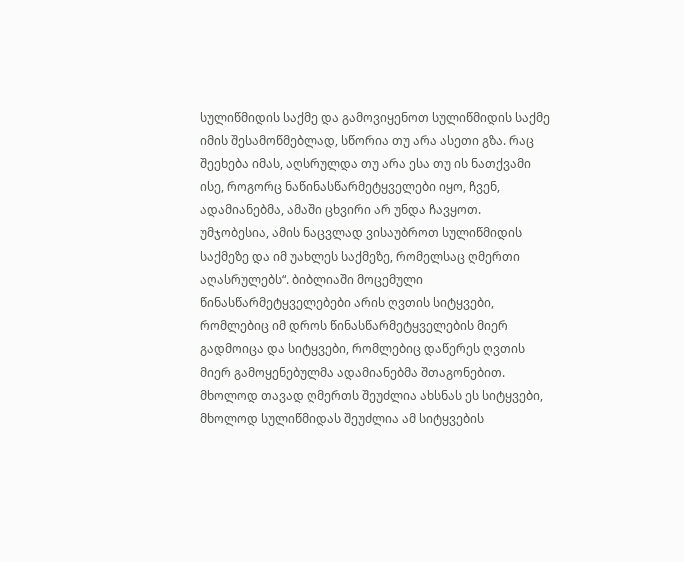სულიწმიდის საქმე და გამოვიყენოთ სულიწმიდის საქმე იმის შესამოწმებლად, სწორია თუ არა ასეთი გზა. რაც შეეხება იმას, აღსრულდა თუ არა ესა თუ ის ნათქვამი ისე, როგორც ნაწინასწარმეტყველები იყო, ჩვენ, ადამიანებმა, ამაში ცხვირი არ უნდა ჩავყოთ. უმჯობესია, ამის ნაცვლად ვისაუბროთ სულიწმიდის საქმეზე და იმ უახლეს საქმეზე, რომელსაც ღმერთი აღასრულებს“. ბიბლიაში მოცემული წინასწარმეტყველებები არის ღვთის სიტყვები, რომლებიც იმ დროს წინასწარმეტყველების მიერ გადმოიცა და სიტყვები, რომლებიც დაწერეს ღვთის მიერ გამოყენებულმა ადამიანებმა შთაგონებით. მხოლოდ თავად ღმერთს შეუძლია ახსნას ეს სიტყვები, მხოლოდ სულიწმიდას შეუძლია ამ სიტყვების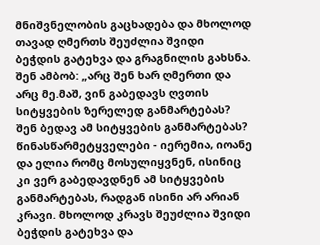მნიშვნელობის გაცხადება და მხოლოდ თავად ღმერთს შეუძლია შვიდი ბეჭდის გატეხვა და გრაგნილის გახსნა. შენ ამბობ: „არც შენ ხარ ღმერთი და არც მე.მაშ, ვინ გაბედავს ღვთის სიტყვების ზერელედ განმარტებას? შენ ბედავ ამ სიტყვების განმარტებას? წინასწარმეტყველები - იერემია, იოანე და ელია რომც მოსულიყვნენ, ისინიც კი ვერ გაბედავდნენ ამ სიტყვების განმარტებას, რადგან ისინი არ არიან კრავი. მხოლოდ კრავს შეუძლია შვიდი ბეჭდის გატეხვა და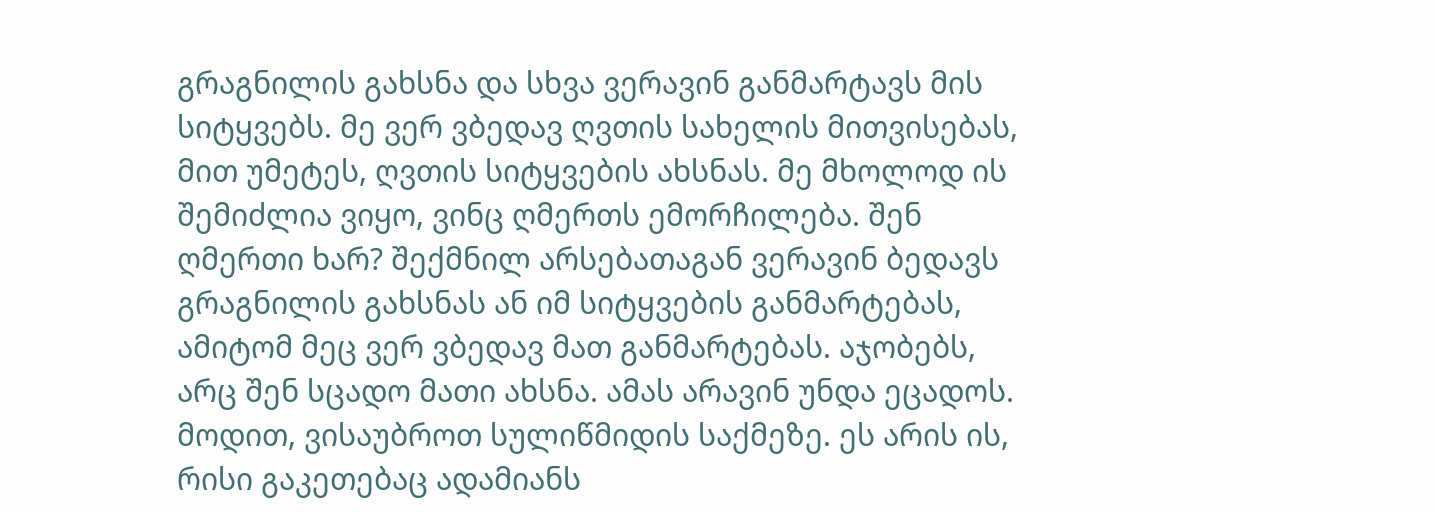გრაგნილის გახსნა და სხვა ვერავინ განმარტავს მის სიტყვებს. მე ვერ ვბედავ ღვთის სახელის მითვისებას, მით უმეტეს, ღვთის სიტყვების ახსნას. მე მხოლოდ ის შემიძლია ვიყო, ვინც ღმერთს ემორჩილება. შენ ღმერთი ხარ? შექმნილ არსებათაგან ვერავინ ბედავს გრაგნილის გახსნას ან იმ სიტყვების განმარტებას, ამიტომ მეც ვერ ვბედავ მათ განმარტებას. აჯობებს, არც შენ სცადო მათი ახსნა. ამას არავინ უნდა ეცადოს. მოდით, ვისაუბროთ სულიწმიდის საქმეზე. ეს არის ის, რისი გაკეთებაც ადამიანს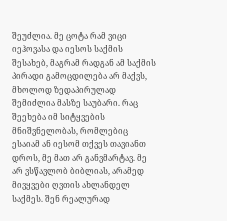შეუძლია. მე ცოტა რამ ვიცი იეჰოვასა და იესოს საქმის შესახებ, მაგრამ რადგან ამ საქმის პირადი გამოცდილება არ მაქვს, მხოლოდ ზედაპირულად შემიძლია მასზე საუბარი. რაც შეეხება იმ სიტყვების მნიშვნელობას, რომლებიც ესაიამ ან იესომ თქვეს თავიანთ დროს, მე მათ არ განვმარტავ. მე არ ვსწავლობ ბიბლიას, არამედ მივყვები ღვთის ახლანდელ საქმეს. შენ რეალურად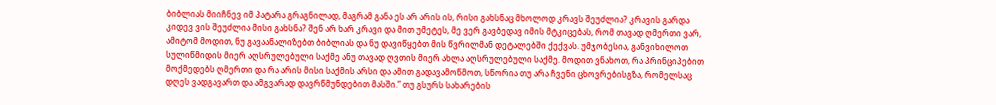ბიბლიას მიიჩნევ იმ პატარა გრაგნილად, მაგრამ განა ეს არ არის ის, რისი გახსნაც მხოლოდ კრავს შეუძლია? კრავის გარდა კიდევ ვის შეუძლია მისი გახსნა? შენ არ ხარ კრავი და მით უმეტეს, მე ვერ გავბედავ იმის მტკიცებას, რომ თავად ღმერთი ვარ, ამიტომ მოდით, ნუ გავაანალიზებთ ბიბლიას და ნუ დავიწყებთ მის წვრილმან დეტალებში ქექვას. უმჯობესია, განვიხილოთ სულიწმიდის მიერ აღსრულებული საქმე ანუ თავად ღვთის მიერ ახლა აღსრულებული საქმე. მოდით ვნახოთ, რა პრინციპებით მოქმედებს ღმერთი და რა არის მისი საქმის არსი და ამით გადავამოწმოთ, სწორია თუ არა ჩვენი ცხოვრებისგზა, რომელსაც დღეს ვადგავართ და ამგვარად დავრწმუნდებით მასში.” თუ გსურს სახარების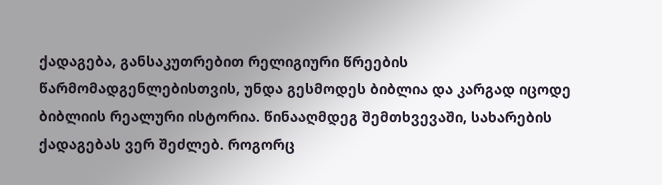ქადაგება, განსაკუთრებით რელიგიური წრეების წარმომადგენლებისთვის, უნდა გესმოდეს ბიბლია და კარგად იცოდე ბიბლიის რეალური ისტორია. წინააღმდეგ შემთხვევაში, სახარების ქადაგებას ვერ შეძლებ. როგორც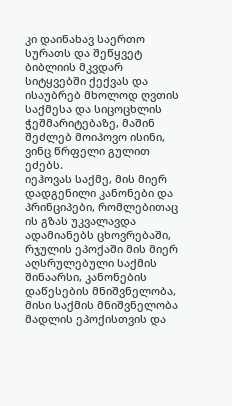კი დაინახავ საერთო სურათს და შეწყვეტ ბიბლიის მკვდარ სიტყვებში ქექვას და ისაუბრებ მხოლოდ ღვთის საქმესა და სიცოცხლის ჭეშმარიტებაზე, მაშინ შეძლებ მოიპოვო ისინი, ვინც წრფელი გულით ეძებს.
იეჰოვას საქმე, მის მიერ დადგენილი კანონები და პრინციპები, რომლებითაც ის გზას უკვალავდა ადამიანებს ცხოვრებაში, რჯულის ეპოქაში მის მიერ აღსრულებული საქმის შინაარსი, კანონების დაწესების მნიშვნელობა, მისი საქმის მნიშვნელობა მადლის ეპოქისთვის და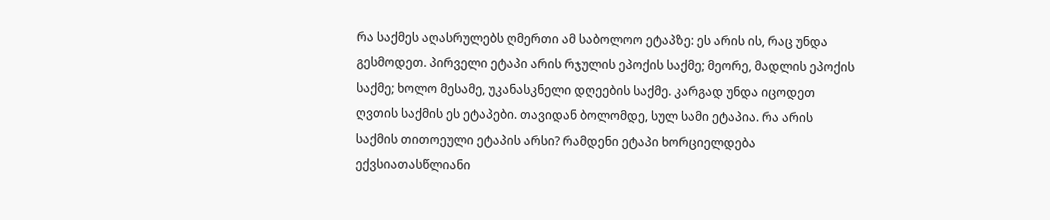რა საქმეს აღასრულებს ღმერთი ამ საბოლოო ეტაპზე: ეს არის ის, რაც უნდა გესმოდეთ. პირველი ეტაპი არის რჯულის ეპოქის საქმე; მეორე, მადლის ეპოქის საქმე; ხოლო მესამე, უკანასკნელი დღეების საქმე. კარგად უნდა იცოდეთ ღვთის საქმის ეს ეტაპები. თავიდან ბოლომდე, სულ სამი ეტაპია. რა არის საქმის თითოეული ეტაპის არსი? რამდენი ეტაპი ხორციელდება ექვსიათასწლიანი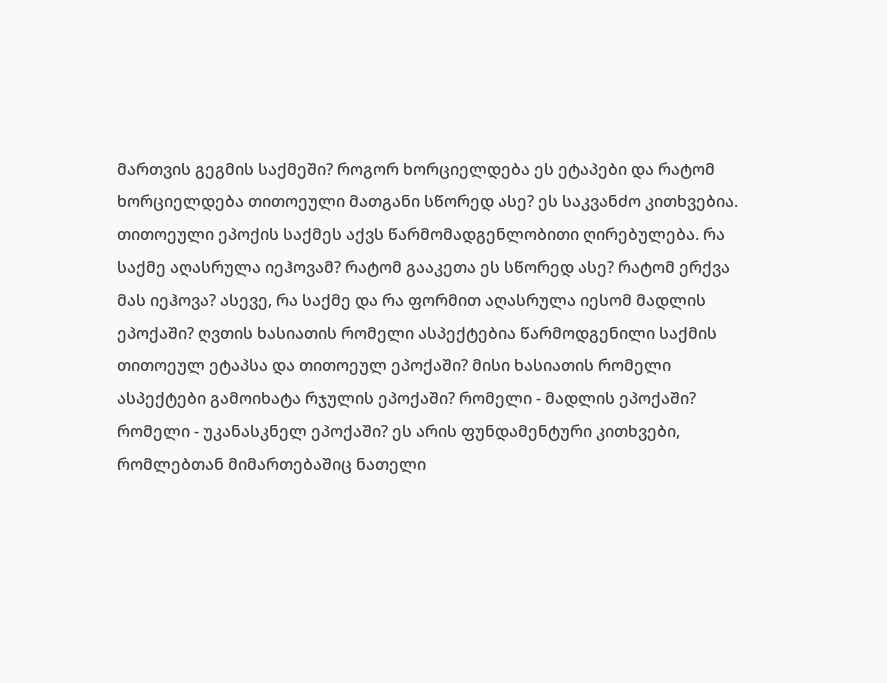მართვის გეგმის საქმეში? როგორ ხორციელდება ეს ეტაპები და რატომ ხორციელდება თითოეული მათგანი სწორედ ასე? ეს საკვანძო კითხვებია. თითოეული ეპოქის საქმეს აქვს წარმომადგენლობითი ღირებულება. რა საქმე აღასრულა იეჰოვამ? რატომ გააკეთა ეს სწორედ ასე? რატომ ერქვა მას იეჰოვა? ასევე, რა საქმე და რა ფორმით აღასრულა იესომ მადლის ეპოქაში? ღვთის ხასიათის რომელი ასპექტებია წარმოდგენილი საქმის თითოეულ ეტაპსა და თითოეულ ეპოქაში? მისი ხასიათის რომელი ასპექტები გამოიხატა რჯულის ეპოქაში? რომელი - მადლის ეპოქაში? რომელი - უკანასკნელ ეპოქაში? ეს არის ფუნდამენტური კითხვები, რომლებთან მიმართებაშიც ნათელი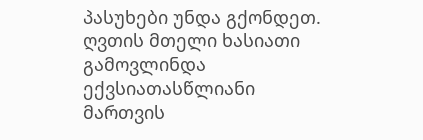პასუხები უნდა გქონდეთ. ღვთის მთელი ხასიათი გამოვლინდა ექვსიათასწლიანი მართვის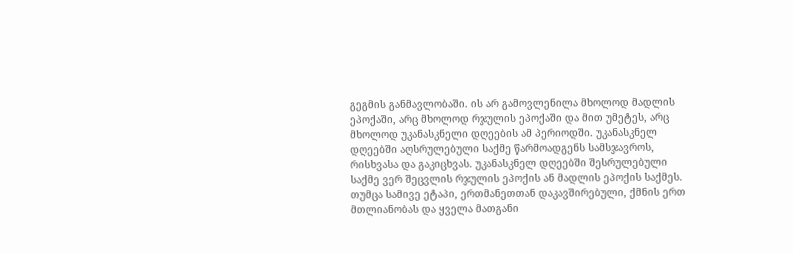გეგმის განმავლობაში. ის არ გამოვლენილა მხოლოდ მადლის ეპოქაში, არც მხოლოდ რჯულის ეპოქაში და მით უმეტეს, არც მხოლოდ უკანასკნელი დღეების ამ პერიოდში. უკანასკნელ დღეებში აღსრულებული საქმე წარმოადგენს სამსჯავროს, რისხვასა და გაკიცხვას. უკანასკნელ დღეებში შესრულებული საქმე ვერ შეცვლის რჯულის ეპოქის ან მადლის ეპოქის საქმეს. თუმცა სამივე ეტაპი, ერთმანეთთან დაკავშირებული, ქმნის ერთ მთლიანობას და ყველა მათგანი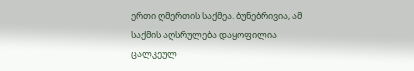ერთი ღმერთის საქმეა. ბუნებრივია, ამ საქმის აღსრულება დაყოფილია ცალკეულ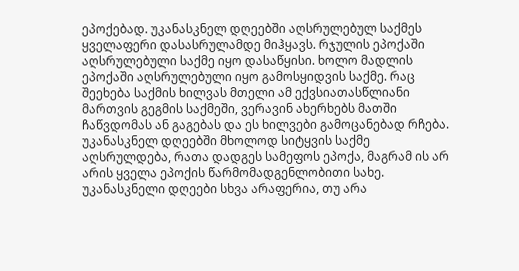ეპოქებად. უკანასკნელ დღეებში აღსრულებულ საქმეს ყველაფერი დასასრულამდე მიჰყავს. რჯულის ეპოქაში აღსრულებული საქმე იყო დასაწყისი. ხოლო მადლის ეპოქაში აღსრულებული იყო გამოსყიდვის საქმე. რაც შეეხება საქმის ხილვას მთელი ამ ექვსიათასწლიანი მართვის გეგმის საქმეში, ვერავინ ახერხებს მათში ჩაწვდომას ან გაგებას და ეს ხილვები გამოცანებად რჩება. უკანასკნელ დღეებში მხოლოდ სიტყვის საქმე აღსრულდება, რათა დადგეს სამეფოს ეპოქა, მაგრამ ის არ არის ყველა ეპოქის წარმომადგენლობითი სახე. უკანასკნელი დღეები სხვა არაფერია, თუ არა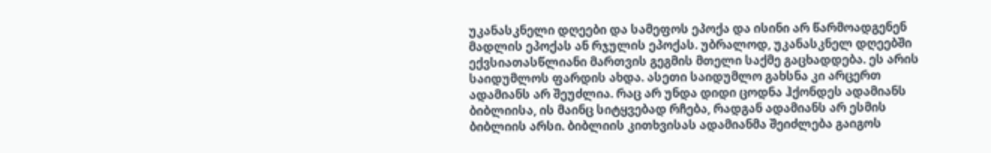უკანასკნელი დღეები და სამეფოს ეპოქა და ისინი არ წარმოადგენენ მადლის ეპოქას ან რჯულის ეპოქას. უბრალოდ, უკანასკნელ დღეებში ექვსიათასწლიანი მართვის გეგმის მთელი საქმე გაცხადდება. ეს არის საიდუმლოს ფარდის ახდა. ასეთი საიდუმლო გახსნა კი არცერთ ადამიანს არ შეუძლია. რაც არ უნდა დიდი ცოდნა ჰქონდეს ადამიანს ბიბლიისა, ის მაინც სიტყვებად რჩება, რადგან ადამიანს არ ესმის ბიბლიის არსი. ბიბლიის კითხვისას ადამიანმა შეიძლება გაიგოს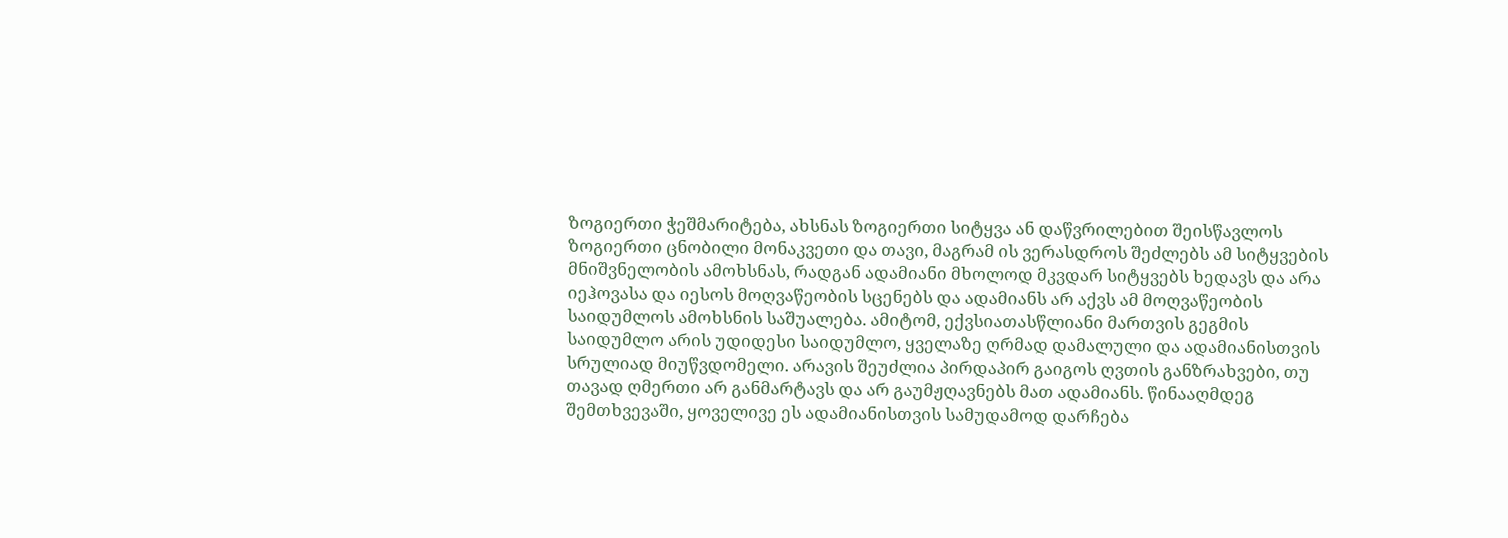ზოგიერთი ჭეშმარიტება, ახსნას ზოგიერთი სიტყვა ან დაწვრილებით შეისწავლოს ზოგიერთი ცნობილი მონაკვეთი და თავი, მაგრამ ის ვერასდროს შეძლებს ამ სიტყვების მნიშვნელობის ამოხსნას, რადგან ადამიანი მხოლოდ მკვდარ სიტყვებს ხედავს და არა იეჰოვასა და იესოს მოღვაწეობის სცენებს და ადამიანს არ აქვს ამ მოღვაწეობის საიდუმლოს ამოხსნის საშუალება. ამიტომ, ექვსიათასწლიანი მართვის გეგმის საიდუმლო არის უდიდესი საიდუმლო, ყველაზე ღრმად დამალული და ადამიანისთვის სრულიად მიუწვდომელი. არავის შეუძლია პირდაპირ გაიგოს ღვთის განზრახვები, თუ თავად ღმერთი არ განმარტავს და არ გაუმჟღავნებს მათ ადამიანს. წინააღმდეგ შემთხვევაში, ყოველივე ეს ადამიანისთვის სამუდამოდ დარჩება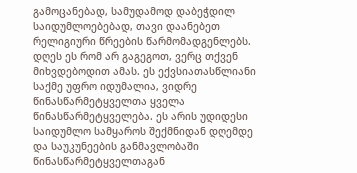გამოცანებად, სამუდამოდ დაბეჭდილ საიდუმლოებებად, თავი დაანებეთ რელიგიური წრეების წარმომადგენლებს. დღეს ეს რომ არ გაგეგოთ, ვერც თქვენ მიხვდებოდით ამას. ეს ექვსიათასწლიანი საქმე უფრო იდუმალია, ვიდრე წინასწარმეტყველთა ყველა წინასწარმეტყველება. ეს არის უდიდესი საიდუმლო სამყაროს შექმნიდან დღემდე და საუკუნეების განმავლობაში წინასწარმეტყველთაგან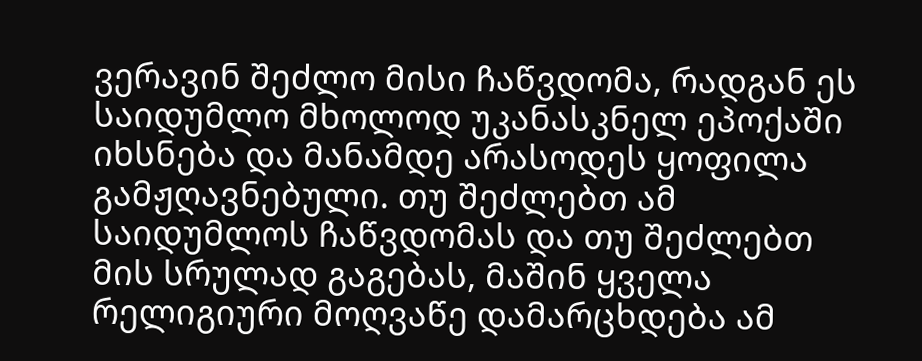ვერავინ შეძლო მისი ჩაწვდომა, რადგან ეს საიდუმლო მხოლოდ უკანასკნელ ეპოქაში იხსნება და მანამდე არასოდეს ყოფილა გამჟღავნებული. თუ შეძლებთ ამ საიდუმლოს ჩაწვდომას და თუ შეძლებთ მის სრულად გაგებას, მაშინ ყველა რელიგიური მოღვაწე დამარცხდება ამ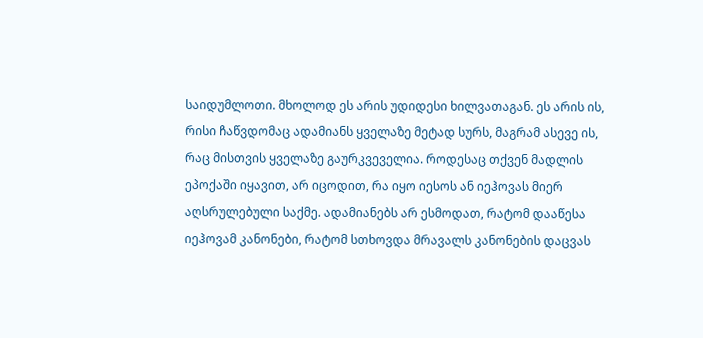საიდუმლოთი. მხოლოდ ეს არის უდიდესი ხილვათაგან. ეს არის ის, რისი ჩაწვდომაც ადამიანს ყველაზე მეტად სურს, მაგრამ ასევე ის, რაც მისთვის ყველაზე გაურკვეველია. როდესაც თქვენ მადლის ეპოქაში იყავით, არ იცოდით, რა იყო იესოს ან იეჰოვას მიერ აღსრულებული საქმე. ადამიანებს არ ესმოდათ, რატომ დააწესა იეჰოვამ კანონები, რატომ სთხოვდა მრავალს კანონების დაცვას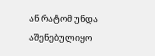ან რატომ უნდა აშენებულიყო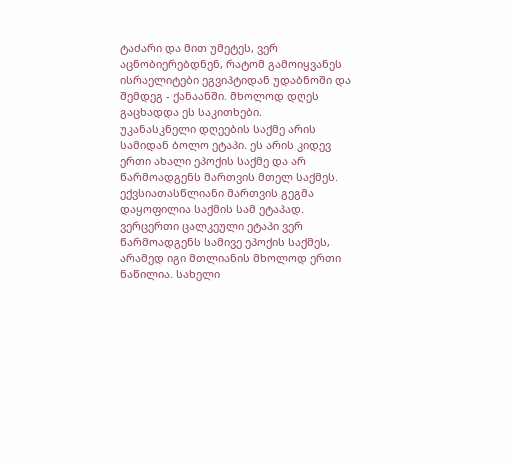ტაძარი და მით უმეტეს, ვერ აცნობიერებდნენ, რატომ გამოიყვანეს ისრაელიტები ეგვიპტიდან უდაბნოში და შემდეგ - ქანაანში. მხოლოდ დღეს გაცხადდა ეს საკითხები.
უკანასკნელი დღეების საქმე არის სამიდან ბოლო ეტაპი. ეს არის კიდევ ერთი ახალი ეპოქის საქმე და არ წარმოადგენს მართვის მთელ საქმეს. ექვსიათასწლიანი მართვის გეგმა დაყოფილია საქმის სამ ეტაპად. ვერცერთი ცალკეული ეტაპი ვერ წარმოადგენს სამივე ეპოქის საქმეს, არამედ იგი მთლიანის მხოლოდ ერთი ნაწილია. სახელი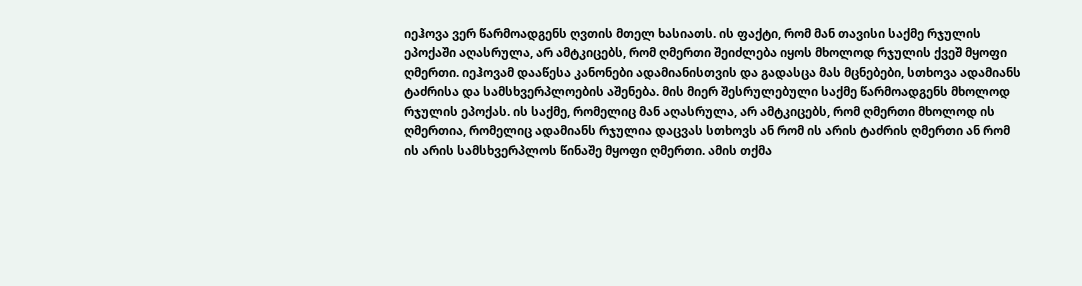იეჰოვა ვერ წარმოადგენს ღვთის მთელ ხასიათს. ის ფაქტი, რომ მან თავისი საქმე რჯულის ეპოქაში აღასრულა, არ ამტკიცებს, რომ ღმერთი შეიძლება იყოს მხოლოდ რჯულის ქვეშ მყოფი ღმერთი. იეჰოვამ დააწესა კანონები ადამიანისთვის და გადასცა მას მცნებები, სთხოვა ადამიანს ტაძრისა და სამსხვერპლოების აშენება. მის მიერ შესრულებული საქმე წარმოადგენს მხოლოდ რჯულის ეპოქას. ის საქმე, რომელიც მან აღასრულა, არ ამტკიცებს, რომ ღმერთი მხოლოდ ის ღმერთია, რომელიც ადამიანს რჯულია დაცვას სთხოვს ან რომ ის არის ტაძრის ღმერთი ან რომ ის არის სამსხვერპლოს წინაშე მყოფი ღმერთი. ამის თქმა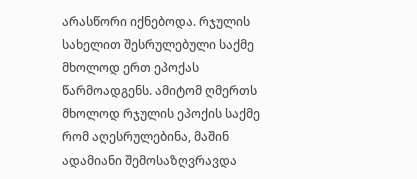არასწორი იქნებოდა. რჯულის სახელით შესრულებული საქმე მხოლოდ ერთ ეპოქას წარმოადგენს. ამიტომ ღმერთს მხოლოდ რჯულის ეპოქის საქმე რომ აღესრულებინა, მაშინ ადამიანი შემოსაზღვრავდა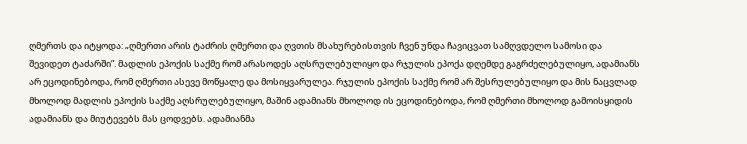ღმერთს და იტყოდა: „ღმერთი არის ტაძრის ღმერთი და ღვთის მსახურებისთვის ჩვენ უნდა ჩავიცვათ სამღვდელო სამოსი და შევიდეთ ტაძარში”. მადლის ეპოქის საქმე რომ არასოდეს აღსრულებულიყო და რჯულის ეპოქა დღემდე გაგრძელებულიყო, ადამიანს არ ეცოდინებოდა, რომ ღმერთი ასევე მოწყალე და მოსიყვარულეა. რჯულის ეპოქის საქმე რომ არ შესრულებულიყო და მის ნაცვლად მხოლოდ მადლის ეპოქის საქმე აღსრულებულიყო, მაშინ ადამიანს მხოლოდ ის ეცოდინებოდა, რომ ღმერთი მხოლოდ გამოისყიდის ადამიანს და მიუტევებს მას ცოდვებს. ადამიანმა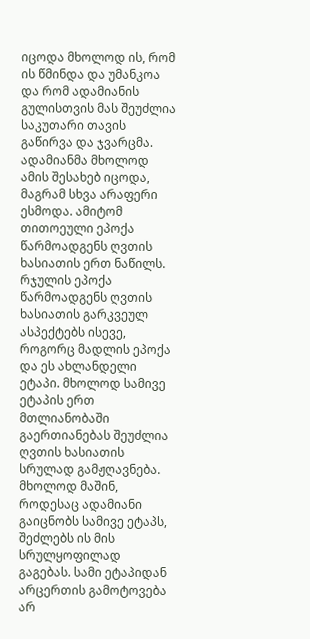იცოდა მხოლოდ ის, რომ ის წმინდა და უმანკოა და რომ ადამიანის გულისთვის მას შეუძლია საკუთარი თავის გაწირვა და ჯვარცმა. ადამიანმა მხოლოდ ამის შესახებ იცოდა, მაგრამ სხვა არაფერი ესმოდა. ამიტომ თითოეული ეპოქა წარმოადგენს ღვთის ხასიათის ერთ ნაწილს. რჯულის ეპოქა წარმოადგენს ღვთის ხასიათის გარკვეულ ასპექტებს ისევე, როგორც მადლის ეპოქა და ეს ახლანდელი ეტაპი. მხოლოდ სამივე ეტაპის ერთ მთლიანობაში გაერთიანებას შეუძლია ღვთის ხასიათის სრულად გამჟღავნება. მხოლოდ მაშინ, როდესაც ადამიანი გაიცნობს სამივე ეტაპს, შეძლებს ის მის სრულყოფილად გაგებას. სამი ეტაპიდან არცერთის გამოტოვება არ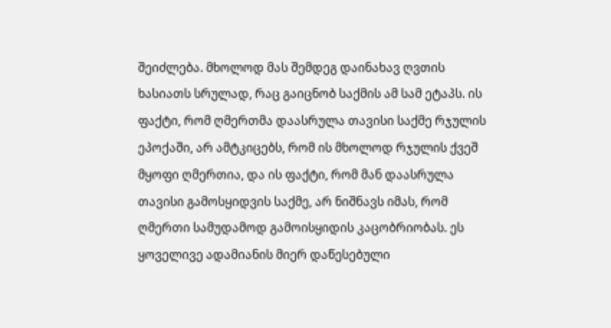შეიძლება. მხოლოდ მას შემდეგ დაინახავ ღვთის ხასიათს სრულად, რაც გაიცნობ საქმის ამ სამ ეტაპს. ის ფაქტი, რომ ღმერთმა დაასრულა თავისი საქმე რჯულის ეპოქაში, არ ამტკიცებს, რომ ის მხოლოდ რჯულის ქვეშ მყოფი ღმერთია, და ის ფაქტი, რომ მან დაასრულა თავისი გამოსყიდვის საქმე, არ ნიშნავს იმას, რომ ღმერთი სამუდამოდ გამოისყიდის კაცობრიობას. ეს ყოველივე ადამიანის მიერ დაწესებული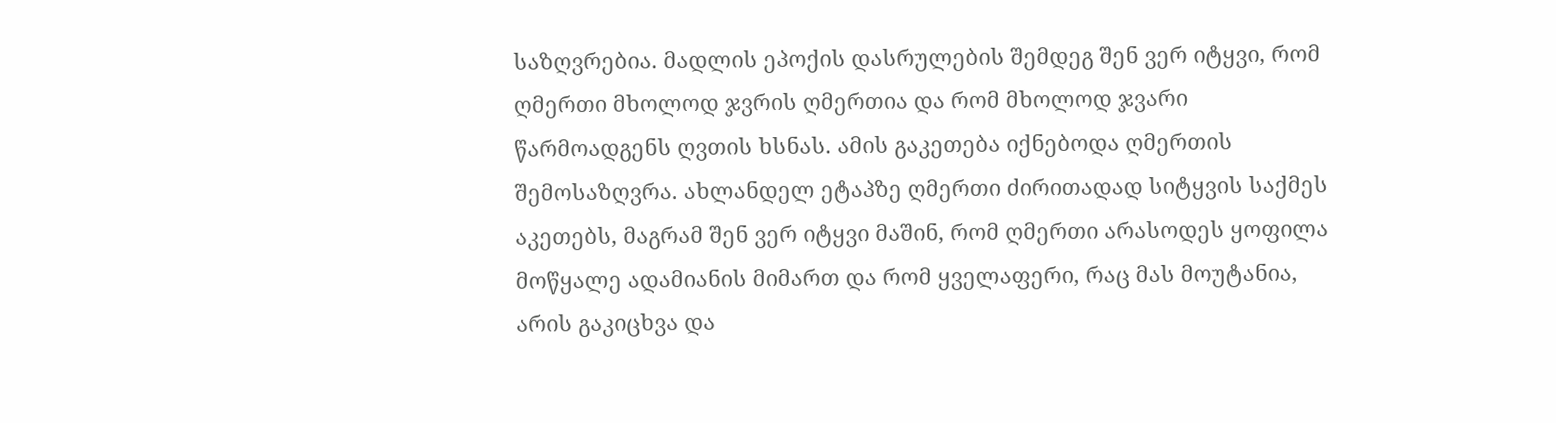საზღვრებია. მადლის ეპოქის დასრულების შემდეგ შენ ვერ იტყვი, რომ ღმერთი მხოლოდ ჯვრის ღმერთია და რომ მხოლოდ ჯვარი წარმოადგენს ღვთის ხსნას. ამის გაკეთება იქნებოდა ღმერთის შემოსაზღვრა. ახლანდელ ეტაპზე ღმერთი ძირითადად სიტყვის საქმეს აკეთებს, მაგრამ შენ ვერ იტყვი მაშინ, რომ ღმერთი არასოდეს ყოფილა მოწყალე ადამიანის მიმართ და რომ ყველაფერი, რაც მას მოუტანია, არის გაკიცხვა და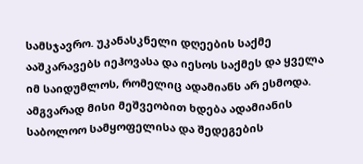სამსჯავრო. უკანასკნელი დღეების საქმე ააშკარავებს იეჰოვასა და იესოს საქმეს და ყველა იმ საიდუმლოს, რომელიც ადამიანს არ ესმოდა. ამგვარად მისი მეშვეობით ხდება ადამიანის საბოლოო სამყოფელისა და შედეგების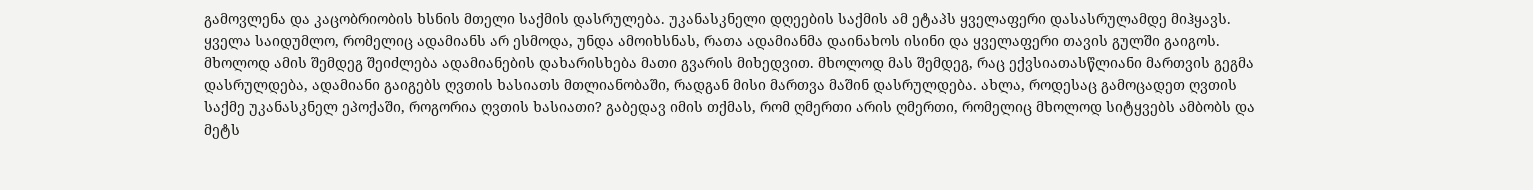გამოვლენა და კაცობრიობის ხსნის მთელი საქმის დასრულება. უკანასკნელი დღეების საქმის ამ ეტაპს ყველაფერი დასასრულამდე მიჰყავს. ყველა საიდუმლო, რომელიც ადამიანს არ ესმოდა, უნდა ამოიხსნას, რათა ადამიანმა დაინახოს ისინი და ყველაფერი თავის გულში გაიგოს. მხოლოდ ამის შემდეგ შეიძლება ადამიანების დახარისხება მათი გვარის მიხედვით. მხოლოდ მას შემდეგ, რაც ექვსიათასწლიანი მართვის გეგმა დასრულდება, ადამიანი გაიგებს ღვთის ხასიათს მთლიანობაში, რადგან მისი მართვა მაშინ დასრულდება. ახლა, როდესაც გამოცადეთ ღვთის საქმე უკანასკნელ ეპოქაში, როგორია ღვთის ხასიათი? გაბედავ იმის თქმას, რომ ღმერთი არის ღმერთი, რომელიც მხოლოდ სიტყვებს ამბობს და მეტს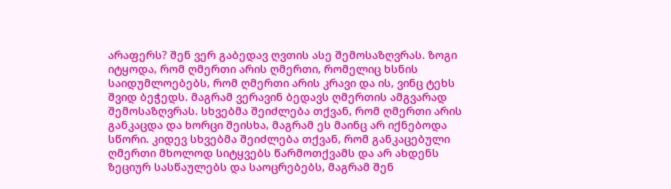არაფერს? შენ ვერ გაბედავ ღვთის ასე შემოსაზღვრას. ზოგი იტყოდა, რომ ღმერთი არის ღმერთი, რომელიც ხსნის საიდუმლოებებს, რომ ღმერთი არის კრავი და ის, ვინც ტეხს შვიდ ბეჭედს. მაგრამ ვერავინ ბედავს ღმერთის ამგვარად შემოსაზღვრას. სხვებმა შეიძლება თქვან, რომ ღმერთი არის განკაცდა და ხორცი შეისხა, მაგრამ ეს მაინც არ იქნებოდა სწორი. კიდევ სხვებმა შეიძლება თქვან, რომ განკაცებული ღმერთი მხოლოდ სიტყვებს წარმოთქვამს და არ ახდენს ზეციურ სასწაულებს და საოცრებებს, მაგრამ შენ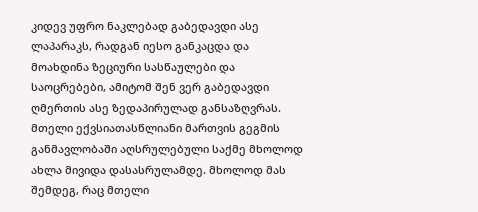კიდევ უფრო ნაკლებად გაბედავდი ასე ლაპარაკს, რადგან იესო განკაცდა და მოახდინა ზეციური სასწაულები და საოცრებები, ამიტომ შენ ვერ გაბედავდი ღმერთის ასე ზედაპირულად განსაზღვრას. მთელი ექვსიათასწლიანი მართვის გეგმის განმავლობაში აღსრულებული საქმე მხოლოდ ახლა მივიდა დასასრულამდე. მხოლოდ მას შემდეგ, რაც მთელი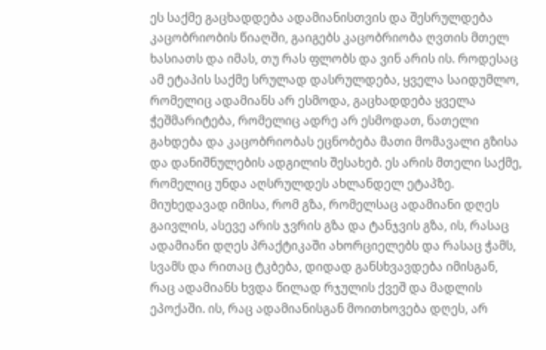ეს საქმე გაცხადდება ადამიანისთვის და შესრულდება კაცობრიობის წიაღში, გაიგებს კაცობრიობა ღვთის მთელ ხასიათს და იმას, თუ რას ფლობს და ვინ არის ის. როდესაც ამ ეტაპის საქმე სრულად დასრულდება, ყველა საიდუმლო, რომელიც ადამიანს არ ესმოდა, გაცხადდება ყველა ჭეშმარიტება, რომელიც ადრე არ ესმოდათ, ნათელი გახდება და კაცობრიობას ეცნობება მათი მომავალი გზისა და დანიშნულების ადგილის შესახებ. ეს არის მთელი საქმე, რომელიც უნდა აღსრულდეს ახლანდელ ეტაპზე. მიუხედავად იმისა, რომ გზა, რომელსაც ადამიანი დღეს გაივლის, ასევე არის ჯვრის გზა და ტანჯვის გზა, ის, რასაც ადამიანი დღეს პრაქტიკაში ახორციელებს და რასაც ჭამს, სვამს და რითაც ტკბება, დიდად განსხვავდება იმისგან, რაც ადამიანს ხვდა წილად რჯულის ქვეშ და მადლის ეპოქაში. ის, რაც ადამიანისგან მოითხოვება დღეს, არ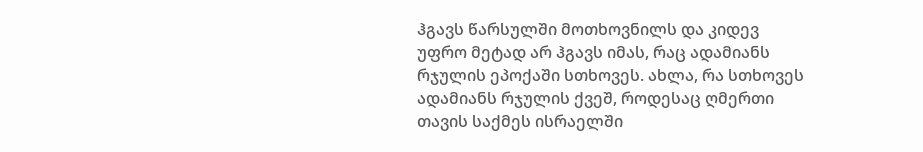ჰგავს წარსულში მოთხოვნილს და კიდევ უფრო მეტად არ ჰგავს იმას, რაც ადამიანს რჯულის ეპოქაში სთხოვეს. ახლა, რა სთხოვეს ადამიანს რჯულის ქვეშ, როდესაც ღმერთი თავის საქმეს ისრაელში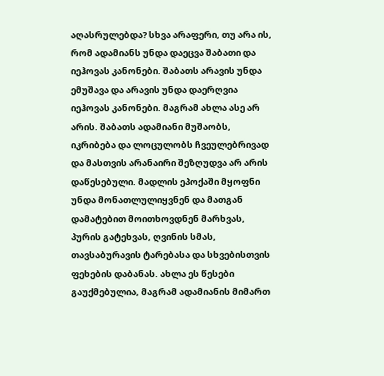აღასრულებდა? სხვა არაფერი, თუ არა ის, რომ ადამიანს უნდა დაეცვა შაბათი და იეჰოვას კანონები. შაბათს არავის უნდა ემუშავა და არავის უნდა დაერღვია იეჰოვას კანონები. მაგრამ ახლა ასე არ არის. შაბათს ადამიანი მუშაობს, იკრიბება და ლოცულობს ჩვეულებრივად და მასთვის არანაირი შეზღუდვა არ არის დაწესებული. მადლის ეპოქაში მყოფნი უნდა მონათლულიყვნენ და მათგან დამატებით მოითხოვდნენ მარხვას, პურის გატეხვას, ღვინის სმას, თავსაბურავის ტარებასა და სხვებისთვის ფეხების დაბანას. ახლა ეს წესები გაუქმებულია, მაგრამ ადამიანის მიმართ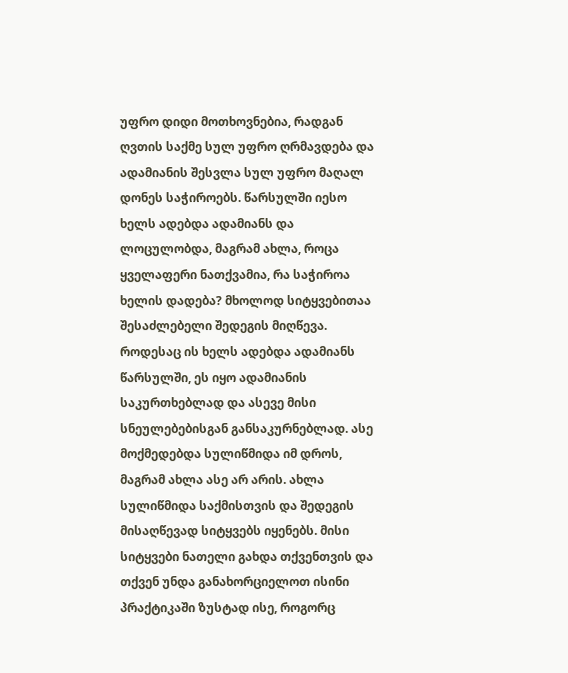უფრო დიდი მოთხოვნებია, რადგან ღვთის საქმე სულ უფრო ღრმავდება და ადამიანის შესვლა სულ უფრო მაღალ დონეს საჭიროებს. წარსულში იესო ხელს ადებდა ადამიანს და ლოცულობდა, მაგრამ ახლა, როცა ყველაფერი ნათქვამია, რა საჭიროა ხელის დადება? მხოლოდ სიტყვებითაა შესაძლებელი შედეგის მიღწევა. როდესაც ის ხელს ადებდა ადამიანს წარსულში, ეს იყო ადამიანის საკურთხებლად და ასევე მისი სნეულებებისგან განსაკურნებლად. ასე მოქმედებდა სულიწმიდა იმ დროს, მაგრამ ახლა ასე არ არის. ახლა სულიწმიდა საქმისთვის და შედეგის მისაღწევად სიტყვებს იყენებს. მისი სიტყვები ნათელი გახდა თქვენთვის და თქვენ უნდა განახორციელოთ ისინი პრაქტიკაში ზუსტად ისე, როგორც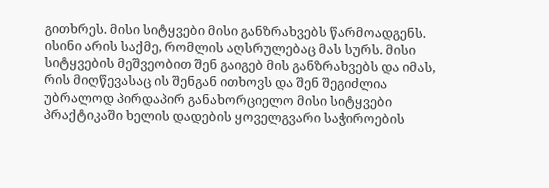გითხრეს. მისი სიტყვები მისი განზრახვებს წარმოადგენს. ისინი არის საქმე, რომლის აღსრულებაც მას სურს. მისი სიტყვების მეშვეობით შენ გაიგებ მის განზრახვებს და იმას, რის მიღწევასაც ის შენგან ითხოვს და შენ შეგიძლია უბრალოდ პირდაპირ განახორციელო მისი სიტყვები პრაქტიკაში ხელის დადების ყოველგვარი საჭიროების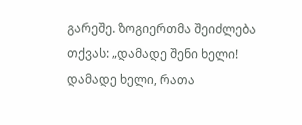გარეშე. ზოგიერთმა შეიძლება თქვას: „დამადე შენი ხელი! დამადე ხელი, რათა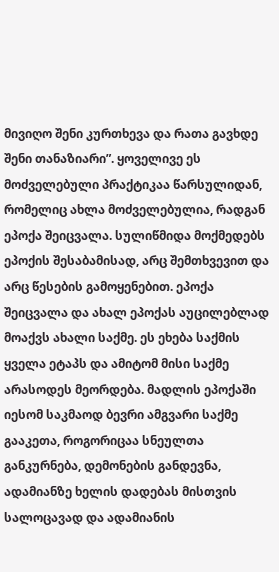მივიღო შენი კურთხევა და რათა გავხდე შენი თანაზიარი”. ყოველივე ეს მოძველებული პრაქტიკაა წარსულიდან, რომელიც ახლა მოძველებულია, რადგან ეპოქა შეიცვალა. სულიწმიდა მოქმედებს ეპოქის შესაბამისად, არც შემთხვევით და არც წესების გამოყენებით. ეპოქა შეიცვალა და ახალ ეპოქას აუცილებლად მოაქვს ახალი საქმე. ეს ეხება საქმის ყველა ეტაპს და ამიტომ მისი საქმე არასოდეს მეორდება. მადლის ეპოქაში იესომ საკმაოდ ბევრი ამგვარი საქმე გააკეთა, როგორიცაა სნეულთა განკურნება, დემონების განდევნა, ადამიანზე ხელის დადებას მისთვის სალოცავად და ადამიანის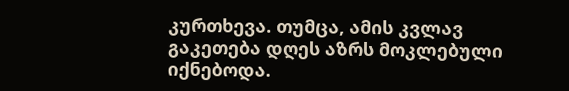კურთხევა. თუმცა, ამის კვლავ გაკეთება დღეს აზრს მოკლებული იქნებოდა.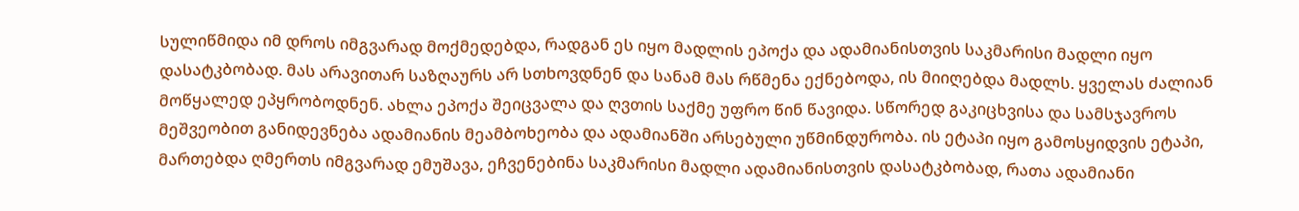სულიწმიდა იმ დროს იმგვარად მოქმედებდა, რადგან ეს იყო მადლის ეპოქა და ადამიანისთვის საკმარისი მადლი იყო დასატკბობად. მას არავითარ საზღაურს არ სთხოვდნენ და სანამ მას რწმენა ექნებოდა, ის მიიღებდა მადლს. ყველას ძალიან მოწყალედ ეპყრობოდნენ. ახლა ეპოქა შეიცვალა და ღვთის საქმე უფრო წინ წავიდა. სწორედ გაკიცხვისა და სამსჯავროს მეშვეობით განიდევნება ადამიანის მეამბოხეობა და ადამიანში არსებული უწმინდურობა. ის ეტაპი იყო გამოსყიდვის ეტაპი, მართებდა ღმერთს იმგვარად ემუშავა, ეჩვენებინა საკმარისი მადლი ადამიანისთვის დასატკბობად, რათა ადამიანი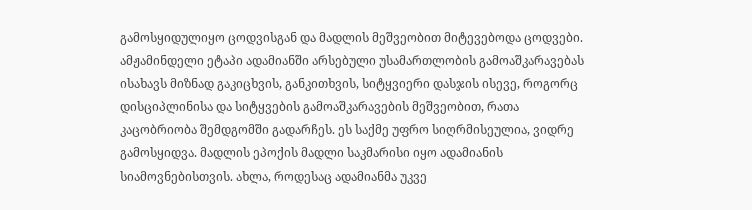გამოსყიდულიყო ცოდვისგან და მადლის მეშვეობით მიტევებოდა ცოდვები. ამჟამინდელი ეტაპი ადამიანში არსებული უსამართლობის გამოაშკარავებას ისახავს მიზნად გაკიცხვის, განკითხვის, სიტყვიერი დასჯის ისევე, როგორც დისციპლინისა და სიტყვების გამოაშკარავების მეშვეობით, რათა კაცობრიობა შემდგომში გადარჩეს. ეს საქმე უფრო სიღრმისეულია, ვიდრე გამოსყიდვა. მადლის ეპოქის მადლი საკმარისი იყო ადამიანის სიამოვნებისთვის. ახლა, როდესაც ადამიანმა უკვე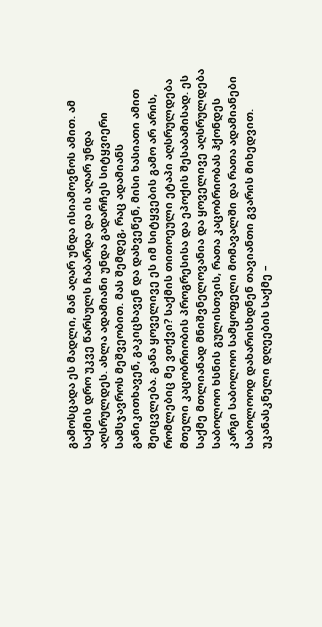გამოსცადა ეს მადლი, მან აღარ უნდა ისიამოვნოს ამით. ამ საქმის დრო უკვე წარსულს ჩაბარდა და ის აღარ უნდა აღსრულდეს. ახლა ადამიანი უნდა გადარჩეს სიტყვიერი სამსჯავროს მეშვეობით. მას შემდეგ, რაც ადამიანს განიკითხავენ, გაკიცხავენ და დახვეწენ, მისი ხასიათი ამით შეიცვლება. განა ყოველივე ეს იმ სიტყვების გამო არ არის, რომლებიც მე ვთქვი? საქმის თითოეული ეტაპი აღსრულდება მთელი კაცობრიობის პროგრესისა და ეპოქის შესაბამისად. ეს საქმე მთლიანად მნიშვნელოვანია და ყოველივე აღსრულდება საბოლოო ხსნის გულისთვის, რათა კაცობრიობას ჰქონდეს კარგი საბოლოო სამყოფელი მომავალში და რათა ადამიანები საბოლოოდ დახარისხდნენ თავიანთი გვარის მიხედვით.
უკანასკნელი დღეების საქმე –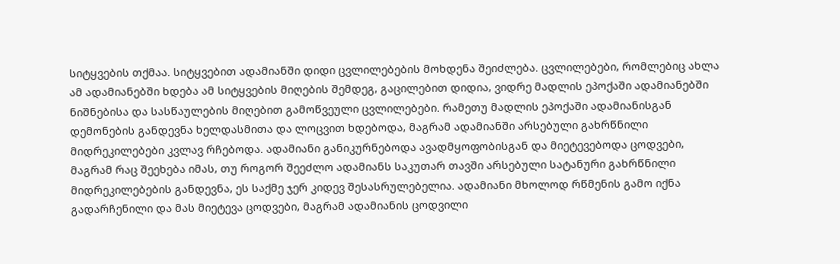სიტყვების თქმაა. სიტყვებით ადამიანში დიდი ცვლილებების მოხდენა შეიძლება. ცვლილებები, რომლებიც ახლა ამ ადამიანებში ხდება ამ სიტყვების მიღების შემდეგ, გაცილებით დიდია, ვიდრე მადლის ეპოქაში ადამიანებში ნიშნებისა და სასწაულების მიღებით გამოწვეული ცვლილებები. რამეთუ მადლის ეპოქაში ადამიანისგან დემონების განდევნა ხელდასმითა და ლოცვით ხდებოდა, მაგრამ ადამიანში არსებული გახრწნილი მიდრეკილებები კვლავ რჩებოდა. ადამიანი განიკურნებოდა ავადმყოფობისგან და მიეტევებოდა ცოდვები, მაგრამ რაც შეეხება იმას, თუ როგორ შეეძლო ადამიანს საკუთარ თავში არსებული სატანური გახრწნილი მიდრეკილებების განდევნა, ეს საქმე ჯერ კიდევ შესასრულებელია. ადამიანი მხოლოდ რწმენის გამო იქნა გადარჩენილი და მას მიეტევა ცოდვები, მაგრამ ადამიანის ცოდვილი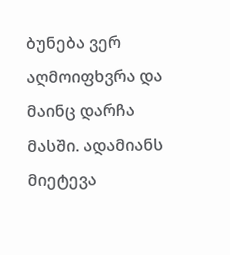ბუნება ვერ აღმოიფხვრა და მაინც დარჩა მასში. ადამიანს მიეტევა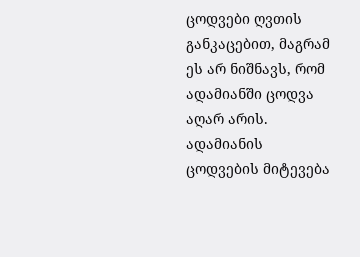ცოდვები ღვთის განკაცებით, მაგრამ ეს არ ნიშნავს, რომ ადამიანში ცოდვა აღარ არის. ადამიანის ცოდვების მიტევება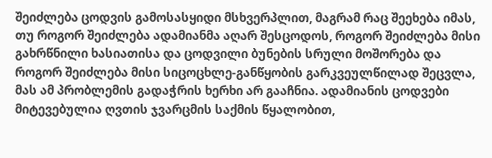შეიძლება ცოდვის გამოსასყიდი მსხვერპლით, მაგრამ რაც შეეხება იმას, თუ როგორ შეიძლება ადამიანმა აღარ შესცოდოს, როგორ შეიძლება მისი გახრწნილი ხასიათისა და ცოდვილი ბუნების სრული მოშორება და როგორ შეიძლება მისი სიცოცხლე-განწყობის გარკვეულწილად შეცვლა, მას ამ პრობლემის გადაჭრის ხერხი არ გააჩნია. ადამიანის ცოდვები მიტევებულია ღვთის ჯვარცმის საქმის წყალობით,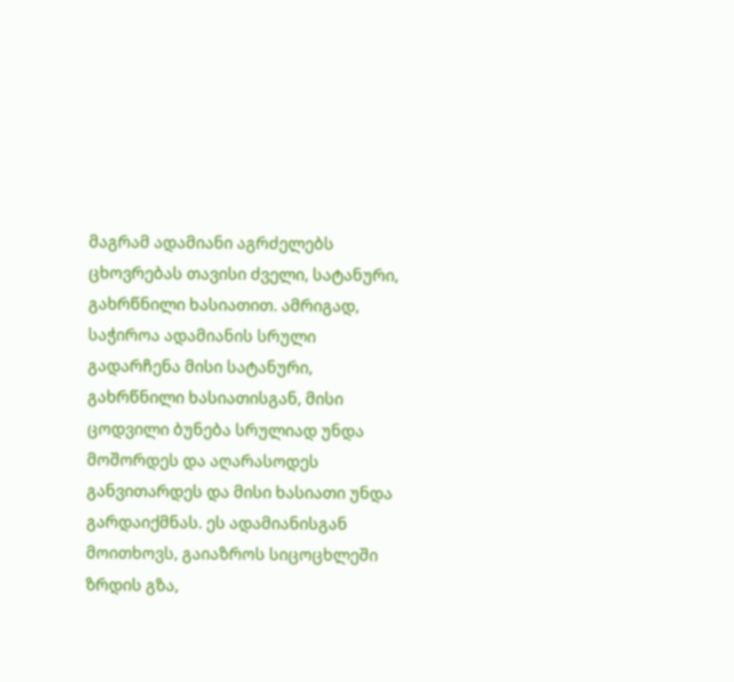მაგრამ ადამიანი აგრძელებს ცხოვრებას თავისი ძველი, სატანური, გახრწნილი ხასიათით. ამრიგად, საჭიროა ადამიანის სრული გადარჩენა მისი სატანური, გახრწნილი ხასიათისგან, მისი ცოდვილი ბუნება სრულიად უნდა მოშორდეს და აღარასოდეს განვითარდეს და მისი ხასიათი უნდა გარდაიქმნას. ეს ადამიანისგან მოითხოვს, გაიაზროს სიცოცხლეში ზრდის გზა,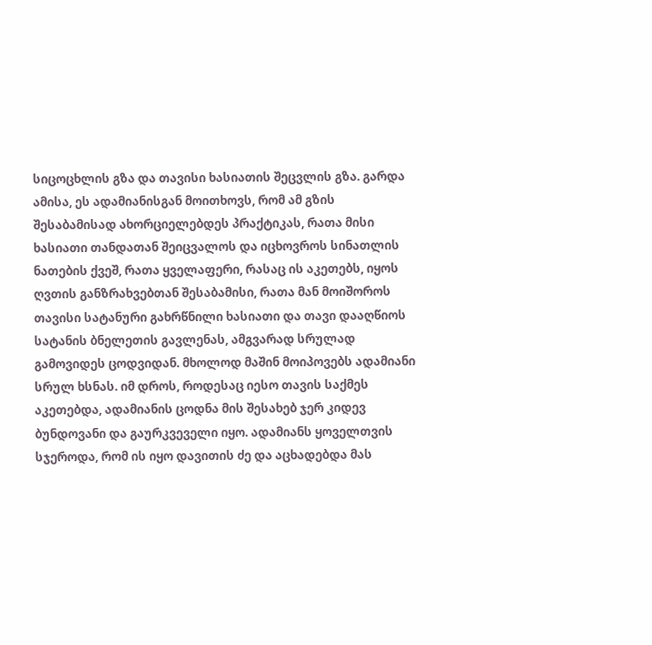სიცოცხლის გზა და თავისი ხასიათის შეცვლის გზა. გარდა ამისა, ეს ადამიანისგან მოითხოვს, რომ ამ გზის შესაბამისად ახორციელებდეს პრაქტიკას, რათა მისი ხასიათი თანდათან შეიცვალოს და იცხოვროს სინათლის ნათების ქვეშ, რათა ყველაფერი, რასაც ის აკეთებს, იყოს ღვთის განზრახვებთან შესაბამისი, რათა მან მოიშოროს თავისი სატანური გახრწნილი ხასიათი და თავი დააღწიოს სატანის ბნელეთის გავლენას, ამგვარად სრულად გამოვიდეს ცოდვიდან. მხოლოდ მაშინ მოიპოვებს ადამიანი სრულ ხსნას. იმ დროს, როდესაც იესო თავის საქმეს აკეთებდა, ადამიანის ცოდნა მის შესახებ ჯერ კიდევ ბუნდოვანი და გაურკვეველი იყო. ადამიანს ყოველთვის სჯეროდა, რომ ის იყო დავითის ძე და აცხადებდა მას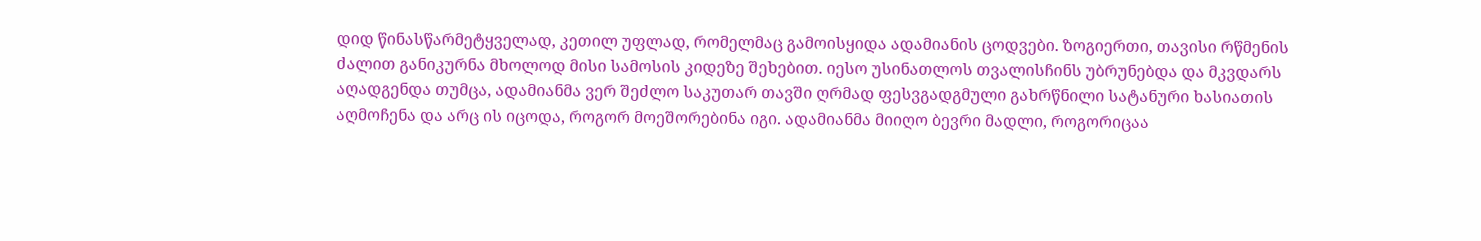დიდ წინასწარმეტყველად, კეთილ უფლად, რომელმაც გამოისყიდა ადამიანის ცოდვები. ზოგიერთი, თავისი რწმენის ძალით განიკურნა მხოლოდ მისი სამოსის კიდეზე შეხებით. იესო უსინათლოს თვალისჩინს უბრუნებდა და მკვდარს აღადგენდა თუმცა, ადამიანმა ვერ შეძლო საკუთარ თავში ღრმად ფესვგადგმული გახრწნილი სატანური ხასიათის აღმოჩენა და არც ის იცოდა, როგორ მოეშორებინა იგი. ადამიანმა მიიღო ბევრი მადლი, როგორიცაა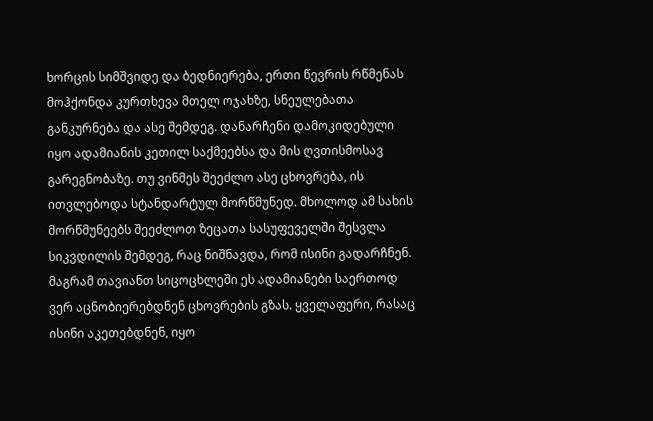ხორცის სიმშვიდე და ბედნიერება, ერთი წევრის რწმენას მოჰქონდა კურთხევა მთელ ოჯახზე, სნეულებათა განკურნება და ასე შემდეგ. დანარჩენი დამოკიდებული იყო ადამიანის კეთილ საქმეებსა და მის ღვთისმოსავ გარეგნობაზე. თუ ვინმეს შეეძლო ასე ცხოვრება, ის ითვლებოდა სტანდარტულ მორწმუნედ. მხოლოდ ამ სახის მორწმუნეებს შეეძლოთ ზეცათა სასუფეველში შესვლა სიკვდილის შემდეგ, რაც ნიშნავდა, რომ ისინი გადარჩნენ. მაგრამ თავიანთ სიცოცხლეში ეს ადამიანები საერთოდ ვერ აცნობიერებდნენ ცხოვრების გზას. ყველაფერი, რასაც ისინი აკეთებდნენ, იყო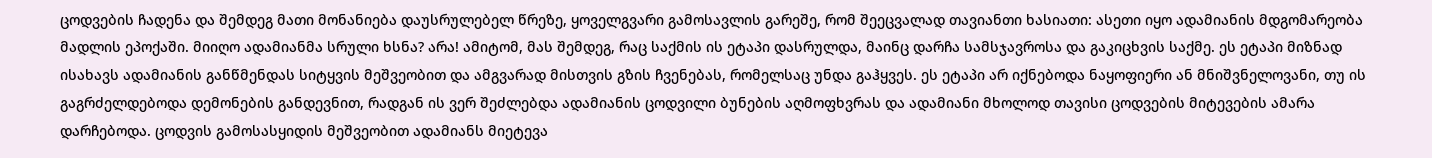ცოდვების ჩადენა და შემდეგ მათი მონანიება დაუსრულებელ წრეზე, ყოველგვარი გამოსავლის გარეშე, რომ შეეცვალად თავიანთი ხასიათი: ასეთი იყო ადამიანის მდგომარეობა მადლის ეპოქაში. მიიღო ადამიანმა სრული ხსნა? არა! ამიტომ, მას შემდეგ, რაც საქმის ის ეტაპი დასრულდა, მაინც დარჩა სამსჯავროსა და გაკიცხვის საქმე. ეს ეტაპი მიზნად ისახავს ადამიანის განწმენდას სიტყვის მეშვეობით და ამგვარად მისთვის გზის ჩვენებას, რომელსაც უნდა გაჰყვეს. ეს ეტაპი არ იქნებოდა ნაყოფიერი ან მნიშვნელოვანი, თუ ის გაგრძელდებოდა დემონების განდევნით, რადგან ის ვერ შეძლებდა ადამიანის ცოდვილი ბუნების აღმოფხვრას და ადამიანი მხოლოდ თავისი ცოდვების მიტევების ამარა დარჩებოდა. ცოდვის გამოსასყიდის მეშვეობით ადამიანს მიეტევა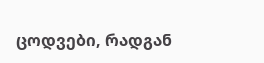ცოდვები, რადგან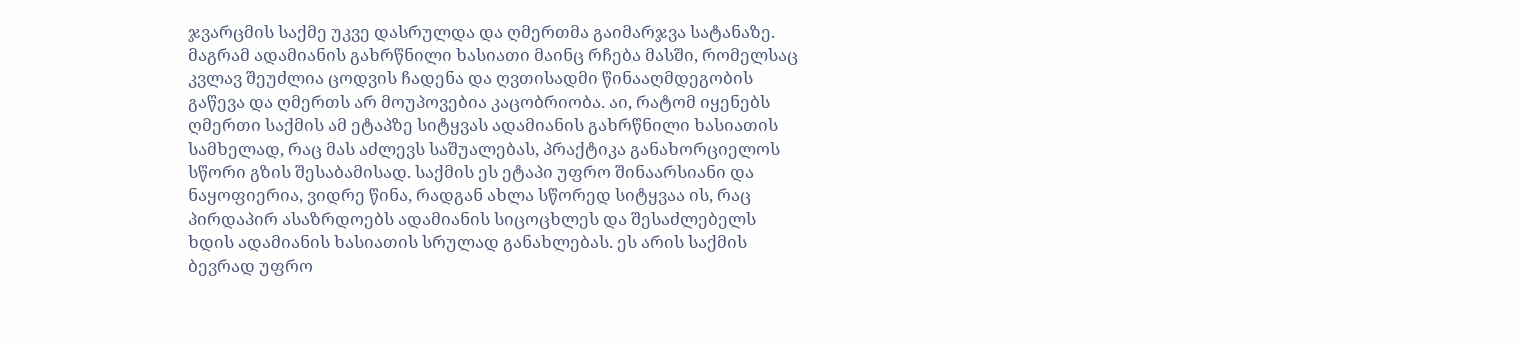ჯვარცმის საქმე უკვე დასრულდა და ღმერთმა გაიმარჯვა სატანაზე. მაგრამ ადამიანის გახრწნილი ხასიათი მაინც რჩება მასში, რომელსაც კვლავ შეუძლია ცოდვის ჩადენა და ღვთისადმი წინააღმდეგობის გაწევა და ღმერთს არ მოუპოვებია კაცობრიობა. აი, რატომ იყენებს ღმერთი საქმის ამ ეტაპზე სიტყვას ადამიანის გახრწნილი ხასიათის სამხელად, რაც მას აძლევს საშუალებას, პრაქტიკა განახორციელოს სწორი გზის შესაბამისად. საქმის ეს ეტაპი უფრო შინაარსიანი და ნაყოფიერია, ვიდრე წინა, რადგან ახლა სწორედ სიტყვაა ის, რაც პირდაპირ ასაზრდოებს ადამიანის სიცოცხლეს და შესაძლებელს ხდის ადამიანის ხასიათის სრულად განახლებას. ეს არის საქმის ბევრად უფრო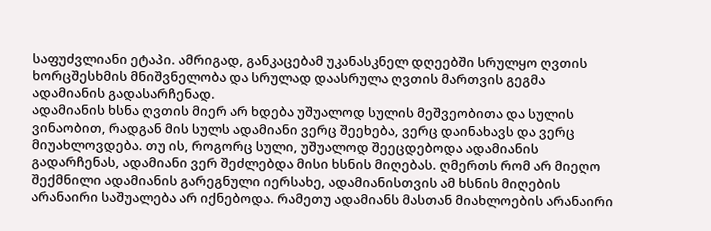საფუძვლიანი ეტაპი. ამრიგად, განკაცებამ უკანასკნელ დღეებში სრულყო ღვთის ხორცშესხმის მნიშვნელობა და სრულად დაასრულა ღვთის მართვის გეგმა ადამიანის გადასარჩენად.
ადამიანის ხსნა ღვთის მიერ არ ხდება უშუალოდ სულის მეშვეობითა და სულის ვინაობით, რადგან მის სულს ადამიანი ვერც შეეხება, ვერც დაინახავს და ვერც მიუახლოვდება. თუ ის, როგორც სული, უშუალოდ შეეცდებოდა ადამიანის გადარჩენას, ადამიანი ვერ შეძლებდა მისი ხსნის მიღებას. ღმერთს რომ არ მიეღო შექმნილი ადამიანის გარეგნული იერსახე, ადამიანისთვის ამ ხსნის მიღების არანაირი საშუალება არ იქნებოდა. რამეთუ ადამიანს მასთან მიახლოების არანაირი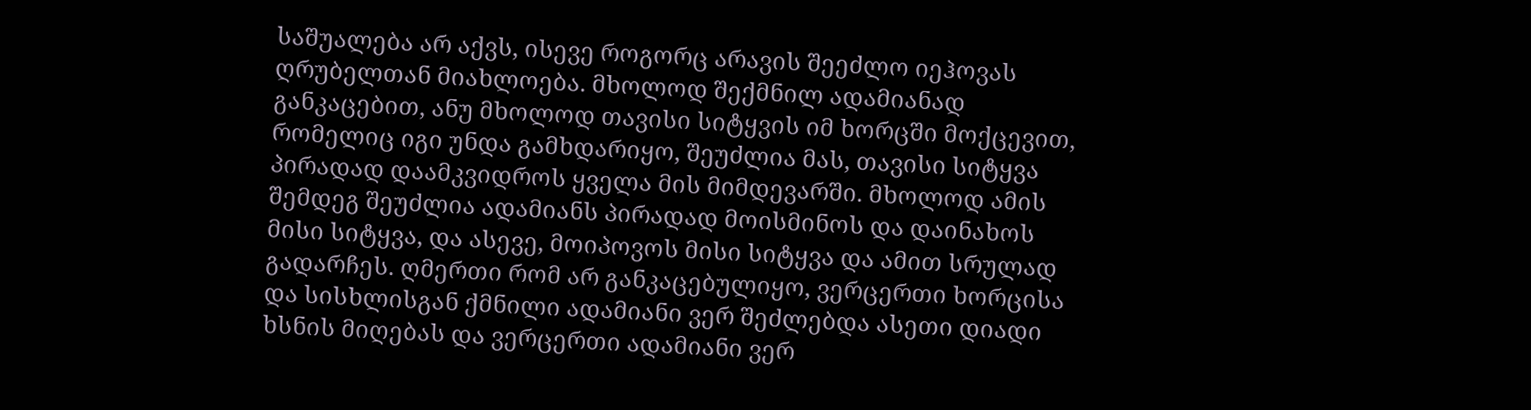საშუალება არ აქვს, ისევე როგორც არავის შეეძლო იეჰოვას ღრუბელთან მიახლოება. მხოლოდ შექმნილ ადამიანად განკაცებით, ანუ მხოლოდ თავისი სიტყვის იმ ხორცში მოქცევით, რომელიც იგი უნდა გამხდარიყო, შეუძლია მას, თავისი სიტყვა პირადად დაამკვიდროს ყველა მის მიმდევარში. მხოლოდ ამის შემდეგ შეუძლია ადამიანს პირადად მოისმინოს და დაინახოს მისი სიტყვა, და ასევე, მოიპოვოს მისი სიტყვა და ამით სრულად გადარჩეს. ღმერთი რომ არ განკაცებულიყო, ვერცერთი ხორცისა და სისხლისგან ქმნილი ადამიანი ვერ შეძლებდა ასეთი დიადი ხსნის მიღებას და ვერცერთი ადამიანი ვერ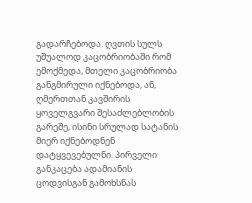გადარჩებოდა. ღვთის სულს უშუალოდ კაცობრიობაში რომ ემოქმედა, მთელი კაცობრიობა განგმირული იქნებოდა, ან, ღმერთთან კავშირის ყოველგვარი შესაძლებლობის გარეშე, ისინი სრულად სატანის მიერ იქნებოდნენ დატყვევებულნი. პირველი განკაცება ადამიანის ცოდვისგან გამოხსნას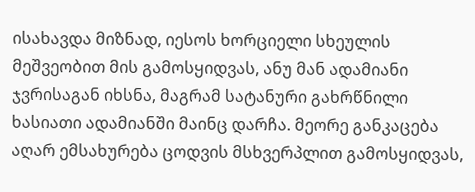ისახავდა მიზნად, იესოს ხორციელი სხეულის მეშვეობით მის გამოსყიდვას, ანუ მან ადამიანი ჯვრისაგან იხსნა, მაგრამ სატანური გახრწნილი ხასიათი ადამიანში მაინც დარჩა. მეორე განკაცება აღარ ემსახურება ცოდვის მსხვერპლით გამოსყიდვას,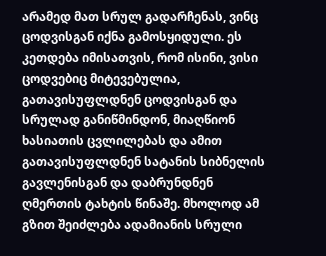არამედ მათ სრულ გადარჩენას, ვინც ცოდვისგან იქნა გამოსყიდული. ეს კეთდება იმისათვის, რომ ისინი, ვისი ცოდვებიც მიტევებულია, გათავისუფლდნენ ცოდვისგან და სრულად განიწმინდონ, მიაღწიონ ხასიათის ცვლილებას და ამით გათავისუფლდნენ სატანის სიბნელის გავლენისგან და დაბრუნდნენ ღმერთის ტახტის წინაშე. მხოლოდ ამ გზით შეიძლება ადამიანის სრული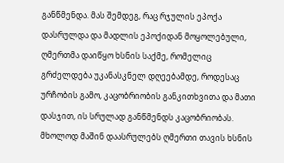განწმენდა. მას შემდეგ, რაც რჯულის ეპოქა დასრულდა და მადლის ეპოქიდან მოყოლებული, ღმერთმა დაიწყო ხსნის საქმე, რომელიც გრძელდება უკანასკნელ დღეებამდე, როდესაც ურჩობის გამო, კაცობრიობის განკითხვითა და მათი დასჯით, ის სრულად განწმენდს კაცობრიობას. მხოლოდ მაშინ დაასრულებს ღმერთი თავის ხსნის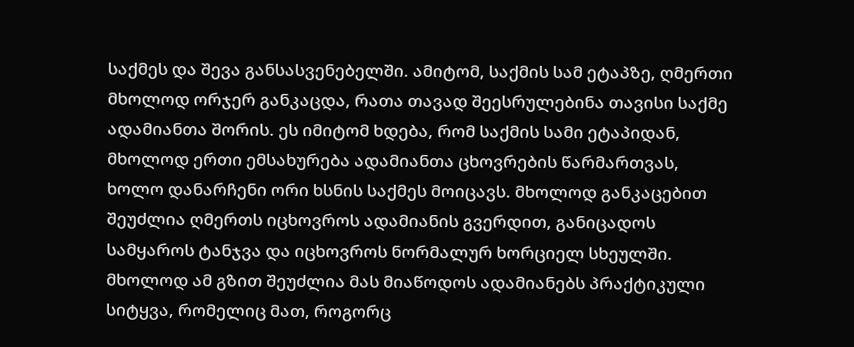საქმეს და შევა განსასვენებელში. ამიტომ, საქმის სამ ეტაპზე, ღმერთი მხოლოდ ორჯერ განკაცდა, რათა თავად შეესრულებინა თავისი საქმე ადამიანთა შორის. ეს იმიტომ ხდება, რომ საქმის სამი ეტაპიდან, მხოლოდ ერთი ემსახურება ადამიანთა ცხოვრების წარმართვას, ხოლო დანარჩენი ორი ხსნის საქმეს მოიცავს. მხოლოდ განკაცებით შეუძლია ღმერთს იცხოვროს ადამიანის გვერდით, განიცადოს სამყაროს ტანჯვა და იცხოვროს ნორმალურ ხორციელ სხეულში. მხოლოდ ამ გზით შეუძლია მას მიაწოდოს ადამიანებს პრაქტიკული სიტყვა, რომელიც მათ, როგორც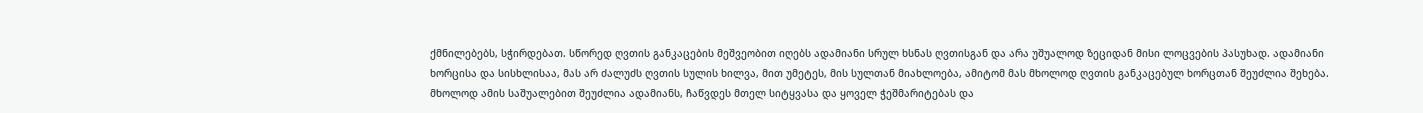ქმნილებებს, სჭირდებათ. სწორედ ღვთის განკაცების მეშვეობით იღებს ადამიანი სრულ ხსნას ღვთისგან და არა უშუალოდ ზეციდან მისი ლოცვების პასუხად. ადამიანი ხორცისა და სისხლისაა, მას არ ძალუძს ღვთის სულის ხილვა, მით უმეტეს, მის სულთან მიახლოება, ამიტომ მას მხოლოდ ღვთის განკაცებულ ხორცთან შეუძლია შეხება. მხოლოდ ამის საშუალებით შეუძლია ადამიანს, ჩაწვდეს მთელ სიტყვასა და ყოველ ჭეშმარიტებას და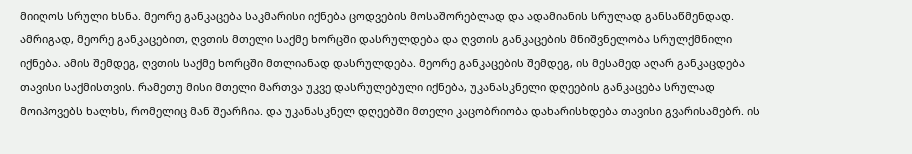მიიღოს სრული ხსნა. მეორე განკაცება საკმარისი იქნება ცოდვების მოსაშორებლად და ადამიანის სრულად განსაწმენდად. ამრიგად, მეორე განკაცებით, ღვთის მთელი საქმე ხორცში დასრულდება და ღვთის განკაცების მნიშვნელობა სრულქმნილი იქნება. ამის შემდეგ, ღვთის საქმე ხორცში მთლიანად დასრულდება. მეორე განკაცების შემდეგ, ის მესამედ აღარ განკაცდება თავისი საქმისთვის. რამეთუ მისი მთელი მართვა უკვე დასრულებული იქნება, უკანასკნელი დღეების განკაცება სრულად მოიპოვებს ხალხს, რომელიც მან შეარჩია. და უკანასკნელ დღეებში მთელი კაცობრიობა დახარისხდება თავისი გვარისამებრ. ის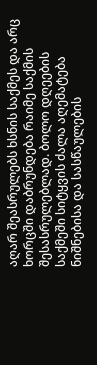აღარ შეასრულებს ხსნის საქმეს და არც ხორცში დაბრუნდება რაიმე საქმის შესასრულებლად. ბოლო დღეების საქმეში სიტყვის ძალა აღემატება ნიშნებისა და სასწაულების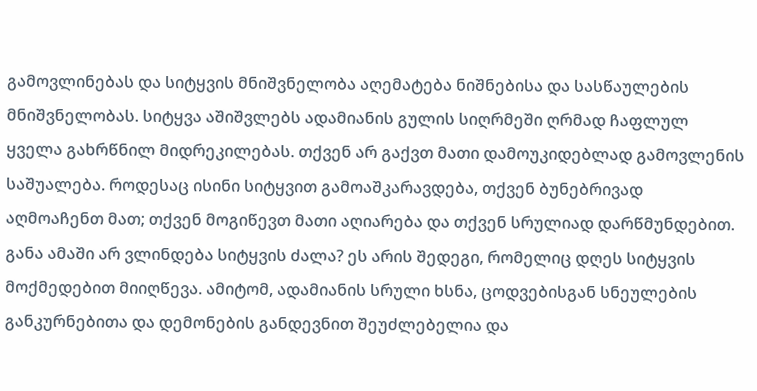გამოვლინებას და სიტყვის მნიშვნელობა აღემატება ნიშნებისა და სასწაულების მნიშვნელობას. სიტყვა აშიშვლებს ადამიანის გულის სიღრმეში ღრმად ჩაფლულ ყველა გახრწნილ მიდრეკილებას. თქვენ არ გაქვთ მათი დამოუკიდებლად გამოვლენის საშუალება. როდესაც ისინი სიტყვით გამოაშკარავდება, თქვენ ბუნებრივად აღმოაჩენთ მათ; თქვენ მოგიწევთ მათი აღიარება და თქვენ სრულიად დარწმუნდებით. განა ამაში არ ვლინდება სიტყვის ძალა? ეს არის შედეგი, რომელიც დღეს სიტყვის მოქმედებით მიიღწევა. ამიტომ, ადამიანის სრული ხსნა, ცოდვებისგან სნეულების განკურნებითა და დემონების განდევნით შეუძლებელია და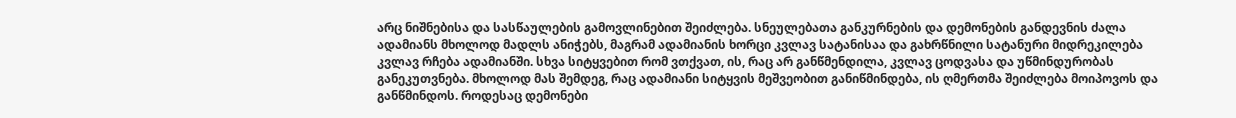არც ნიშნებისა და სასწაულების გამოვლინებით შეიძლება. სნეულებათა განკურნების და დემონების განდევნის ძალა ადამიანს მხოლოდ მადლს ანიჭებს, მაგრამ ადამიანის ხორცი კვლავ სატანისაა და გახრწნილი სატანური მიდრეკილება კვლავ რჩება ადამიანში. სხვა სიტყვებით რომ ვთქვათ, ის, რაც არ განწმენდილა, კვლავ ცოდვასა და უწმინდურობას განეკუთვნება. მხოლოდ მას შემდეგ, რაც ადამიანი სიტყვის მეშვეობით განიწმინდება, ის ღმერთმა შეიძლება მოიპოვოს და განწმინდოს. როდესაც დემონები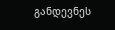განდევნეს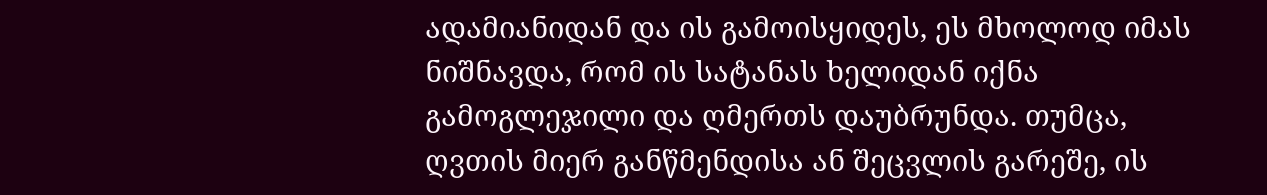ადამიანიდან და ის გამოისყიდეს, ეს მხოლოდ იმას ნიშნავდა, რომ ის სატანას ხელიდან იქნა გამოგლეჯილი და ღმერთს დაუბრუნდა. თუმცა, ღვთის მიერ განწმენდისა ან შეცვლის გარეშე, ის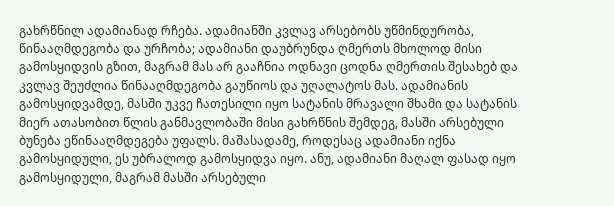გახრწნილ ადამიანად რჩება. ადამიანში კვლავ არსებობს უწმინდურობა, წინააღმდეგობა და ურჩობა; ადამიანი დაუბრუნდა ღმერთს მხოლოდ მისი გამოსყიდვის გზით, მაგრამ მას არ გააჩნია ოდნავი ცოდნა ღმერთის შესახებ და კვლავ შეუძლია წინააღმდეგობა გაუწიოს და უღალატოს მას. ადამიანის გამოსყიდვამდე, მასში უკვე ჩათესილი იყო სატანის მრავალი შხამი და სატანის მიერ ათასობით წლის განმავლობაში მისი გახრწნის შემდეგ, მასში არსებული ბუნება ეწინააღმდეგება უფალს. მაშასადამე, როდესაც ადამიანი იქნა გამოსყიდული, ეს უბრალოდ გამოსყიდვა იყო. ანუ, ადამიანი მაღალ ფასად იყო გამოსყიდული, მაგრამ მასში არსებული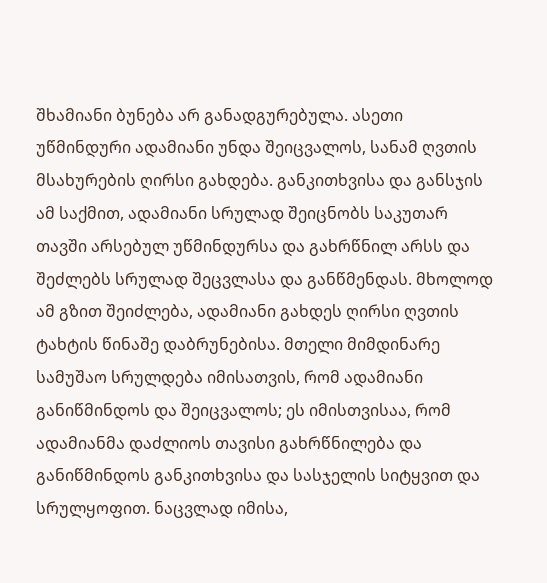შხამიანი ბუნება არ განადგურებულა. ასეთი უწმინდური ადამიანი უნდა შეიცვალოს, სანამ ღვთის მსახურების ღირსი გახდება. განკითხვისა და განსჯის ამ საქმით, ადამიანი სრულად შეიცნობს საკუთარ თავში არსებულ უწმინდურსა და გახრწნილ არსს და შეძლებს სრულად შეცვლასა და განწმენდას. მხოლოდ ამ გზით შეიძლება, ადამიანი გახდეს ღირსი ღვთის ტახტის წინაშე დაბრუნებისა. მთელი მიმდინარე სამუშაო სრულდება იმისათვის, რომ ადამიანი განიწმინდოს და შეიცვალოს; ეს იმისთვისაა, რომ ადამიანმა დაძლიოს თავისი გახრწნილება და განიწმინდოს განკითხვისა და სასჯელის სიტყვით და სრულყოფით. ნაცვლად იმისა,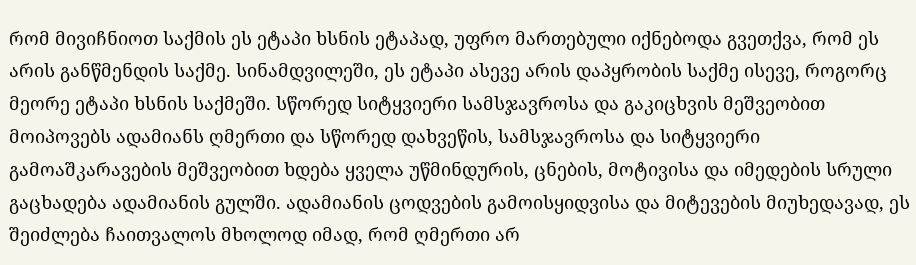რომ მივიჩნიოთ საქმის ეს ეტაპი ხსნის ეტაპად, უფრო მართებული იქნებოდა გვეთქვა, რომ ეს არის განწმენდის საქმე. სინამდვილეში, ეს ეტაპი ასევე არის დაპყრობის საქმე ისევე, როგორც მეორე ეტაპი ხსნის საქმეში. სწორედ სიტყვიერი სამსჯავროსა და გაკიცხვის მეშვეობით მოიპოვებს ადამიანს ღმერთი და სწორედ დახვეწის, სამსჯავროსა და სიტყვიერი გამოაშკარავების მეშვეობით ხდება ყველა უწმინდურის, ცნების, მოტივისა და იმედების სრული გაცხადება ადამიანის გულში. ადამიანის ცოდვების გამოისყიდვისა და მიტევების მიუხედავად, ეს შეიძლება ჩაითვალოს მხოლოდ იმად, რომ ღმერთი არ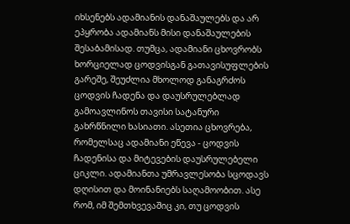იხსენებს ადამიანის დანაშაულებს და არ ეპყრობა ადამიანს მისი დანაშაულების შესაბამისად. თუმცა, ადამიანი ცხოვრობს ხორციელად ცოდვისგან გათავისუფლების გარეშე, შეუძლია მხოლოდ განაგრძოს ცოდვის ჩადენა და დაუსრულებლად გამოავლინოს თავისი სატანური გახრწნილი ხასიათი. ასეთია ცხოვრება, რომელსაც ადამიანი ეწევა - ცოდვის ჩადენისა და მიტევების დაუსრულებელი ციკლი. ადამიანთა უმრავლესობა სცოდავს დღისით და მოინანიებს საღამოობით. ასე რომ, იმ შემთხვევაშიც კი, თუ ცოდვის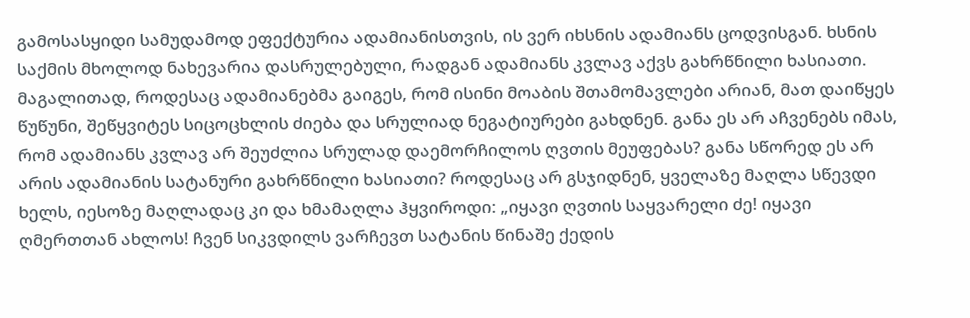გამოსასყიდი სამუდამოდ ეფექტურია ადამიანისთვის, ის ვერ იხსნის ადამიანს ცოდვისგან. ხსნის საქმის მხოლოდ ნახევარია დასრულებული, რადგან ადამიანს კვლავ აქვს გახრწნილი ხასიათი. მაგალითად, როდესაც ადამიანებმა გაიგეს, რომ ისინი მოაბის შთამომავლები არიან, მათ დაიწყეს წუწუნი, შეწყვიტეს სიცოცხლის ძიება და სრულიად ნეგატიურები გახდნენ. განა ეს არ აჩვენებს იმას, რომ ადამიანს კვლავ არ შეუძლია სრულად დაემორჩილოს ღვთის მეუფებას? განა სწორედ ეს არ არის ადამიანის სატანური გახრწნილი ხასიათი? როდესაც არ გსჯიდნენ, ყველაზე მაღლა სწევდი ხელს, იესოზე მაღლადაც კი და ხმამაღლა ჰყვიროდი: „იყავი ღვთის საყვარელი ძე! იყავი ღმერთთან ახლოს! ჩვენ სიკვდილს ვარჩევთ სატანის წინაშე ქედის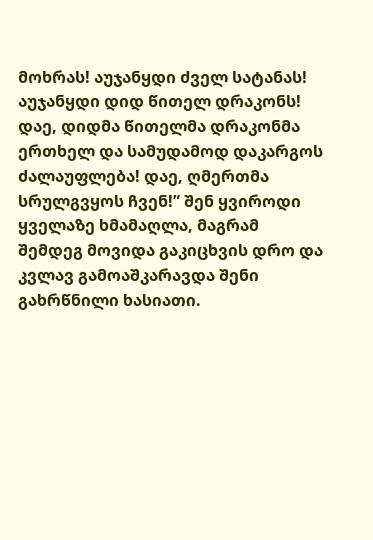მოხრას! აუჯანყდი ძველ სატანას! აუჯანყდი დიდ წითელ დრაკონს! დაე, დიდმა წითელმა დრაკონმა ერთხელ და სამუდამოდ დაკარგოს ძალაუფლება! დაე, ღმერთმა სრულგვყოს ჩვენ!” შენ ყვიროდი ყველაზე ხმამაღლა, მაგრამ შემდეგ მოვიდა გაკიცხვის დრო და კვლავ გამოაშკარავდა შენი გახრწნილი ხასიათი.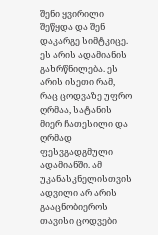შენი ყვირილი შეწყდა და შენ დაკარგე სიმტკიცე. ეს არის ადამიანის გახრწნილება. ეს არის ისეთი რამ, რაც ცოდვაზე უფრო ღრმაა, სატანის მიერ ჩათესილი და ღრმად ფესვგადგმული ადამიანში. ამ უკანასკნელისთვის ადვილი არ არის გააცნობიეროს თავისი ცოდვები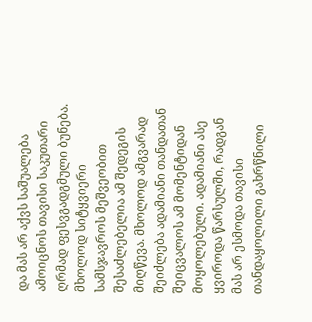და მას არ აქვს საშუალება ამოიცნოს თავისი საკუთარი ღრმად ფესვგადგმული ბუნება. მხოლოდ სიტყვიერი სამსჯავროს მეშვეობით შესაძლებელია ამ შედეგის მიღწევა. მხოლოდ ამგვარად შეიძლება ადამიანი თანდათან შეიცვალოს ამ მომენტიდან მოყოლებული. ადამიანი ასე ყვიროდა წარსულში, რადგან მას არ ესმოდა თავისი თანდაყოლილი გახრწნილი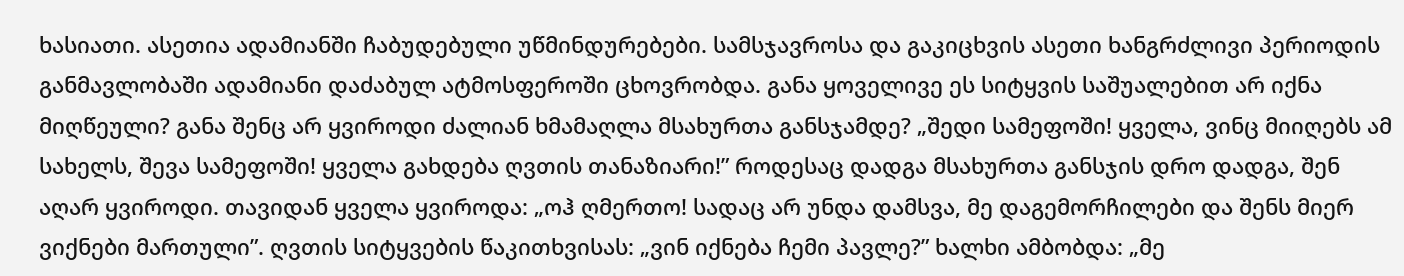ხასიათი. ასეთია ადამიანში ჩაბუდებული უწმინდურებები. სამსჯავროსა და გაკიცხვის ასეთი ხანგრძლივი პერიოდის განმავლობაში ადამიანი დაძაბულ ატმოსფეროში ცხოვრობდა. განა ყოველივე ეს სიტყვის საშუალებით არ იქნა მიღწეული? განა შენც არ ყვიროდი ძალიან ხმამაღლა მსახურთა განსჯამდე? „შედი სამეფოში! ყველა, ვინც მიიღებს ამ სახელს, შევა სამეფოში! ყველა გახდება ღვთის თანაზიარი!” როდესაც დადგა მსახურთა განსჯის დრო დადგა, შენ აღარ ყვიროდი. თავიდან ყველა ყვიროდა: „ოჰ ღმერთო! სადაც არ უნდა დამსვა, მე დაგემორჩილები და შენს მიერ ვიქნები მართული”. ღვთის სიტყვების წაკითხვისას: „ვინ იქნება ჩემი პავლე?” ხალხი ამბობდა: „მე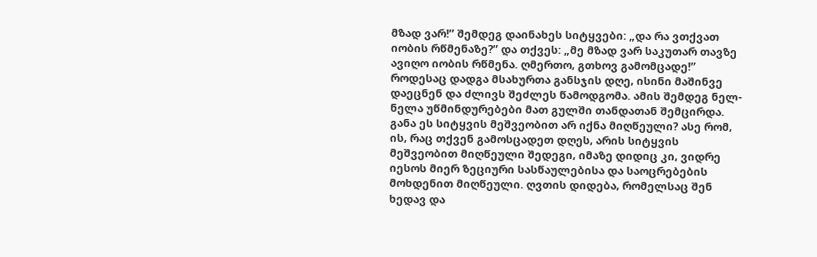მზად ვარ!” შემდეგ დაინახეს სიტყვები: „და რა ვთქვათ იობის რწმენაზე?” და თქვეს: „მე მზად ვარ საკუთარ თავზე ავიღო იობის რწმენა. ღმერთო, გთხოვ გამომცადე!” როდესაც დადგა მსახურთა განსჯის დღე, ისინი მაშინვე დაეცნენ და ძლივს შეძლეს წამოდგომა. ამის შემდეგ ნელ-ნელა უწმინდურებები მათ გულში თანდათან შემცირდა. განა ეს სიტყვის მეშვეობით არ იქნა მიღწეული? ასე რომ, ის, რაც თქვენ გამოსცადეთ დღეს, არის სიტყვის მეშვეობით მიღწეული შედეგი, იმაზე დიდიც კი, ვიდრე იესოს მიერ ზეციური სასწაულებისა და საოცრებების მოხდენით მიღწეული. ღვთის დიდება, რომელსაც შენ ხედავ და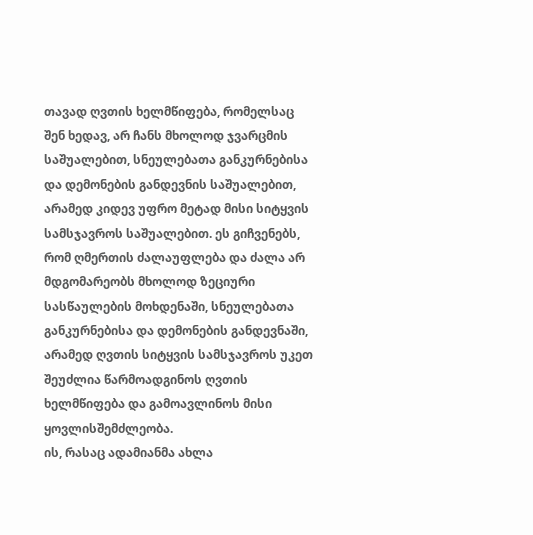თავად ღვთის ხელმწიფება, რომელსაც შენ ხედავ, არ ჩანს მხოლოდ ჯვარცმის საშუალებით, სნეულებათა განკურნებისა და დემონების განდევნის საშუალებით, არამედ კიდევ უფრო მეტად მისი სიტყვის სამსჯავროს საშუალებით. ეს გიჩვენებს, რომ ღმერთის ძალაუფლება და ძალა არ მდგომარეობს მხოლოდ ზეციური სასწაულების მოხდენაში, სნეულებათა განკურნებისა და დემონების განდევნაში, არამედ ღვთის სიტყვის სამსჯავროს უკეთ შეუძლია წარმოადგინოს ღვთის ხელმწიფება და გამოავლინოს მისი ყოვლისშემძლეობა.
ის, რასაც ადამიანმა ახლა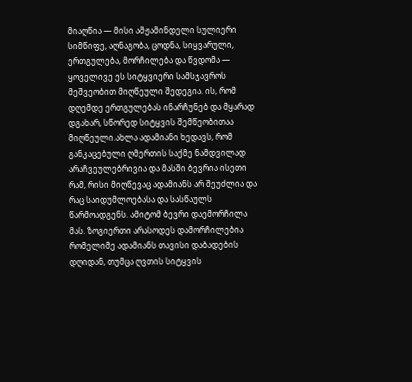მიაღწია — მისი ამჟამინდელი სულიერი სიმწიფე, აღნაგობა, ცოდნა, სიყვარული, ერთგულება, მორჩილება და წვდომა — ყოველივე ეს სიტყვიერი სამსჯავროს მეშვეობით მიღწეული შედეგია. ის, რომ დღემდე ერთგულებას ინარჩუნებ და მყარად დგახარ, სწორედ სიტყვის შემწეობითაა მიღწეული.ახლა ადამიანი ხედავს, რომ განკაცებული ღმერთის საქმე ნამდვილად არაჩვეულებრივია და მასში ბევრია ისეთი რამ, რისი მიღწევაც ადამიანს არ შეუძლია და რაც საიდუმლოებასა და სასწაულს წარმოადგენს. ამიტომ ბევრი დაემორჩილა მას. ზოგიერთი არასოდეს დამორჩილებია რომელიმე ადამიანს თავისი დაბადების დღიდან, თუმცა ღვთის სიტყვის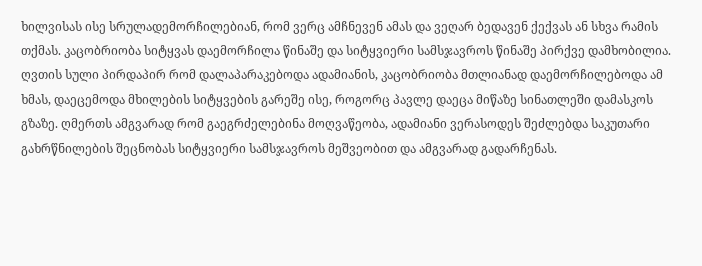ხილვისას ისე სრულადემორჩილებიან, რომ ვერც ამჩნევენ ამას და ვეღარ ბედავენ ქექვას ან სხვა რამის თქმას. კაცობრიობა სიტყვას დაემორჩილა წინაშე და სიტყვიერი სამსჯავროს წინაშე პირქვე დამხობილია. ღვთის სული პირდაპირ რომ დალაპარაკებოდა ადამიანის, კაცობრიობა მთლიანად დაემორჩილებოდა ამ ხმას, დაეცემოდა მხილების სიტყვების გარეშე ისე, როგორც პავლე დაეცა მიწაზე სინათლეში დამასკოს გზაზე. ღმერთს ამგვარად რომ გაეგრძელებინა მოღვაწეობა, ადამიანი ვერასოდეს შეძლებდა საკუთარი გახრწნილების შეცნობას სიტყვიერი სამსჯავროს მეშვეობით და ამგვარად გადარჩენას.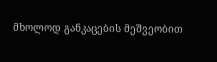მხოლოდ განკაცების მეშვეობით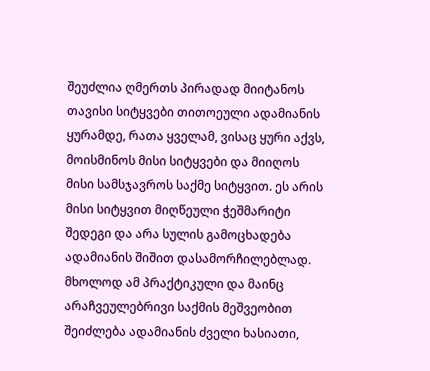შეუძლია ღმერთს პირადად მიიტანოს თავისი სიტყვები თითოეული ადამიანის ყურამდე, რათა ყველამ, ვისაც ყური აქვს, მოისმინოს მისი სიტყვები და მიიღოს მისი სამსჯავროს საქმე სიტყვით. ეს არის მისი სიტყვით მიღწეული ჭეშმარიტი შედეგი და არა სულის გამოცხადება ადამიანის შიშით დასამორჩილებლად. მხოლოდ ამ პრაქტიკული და მაინც არაჩვეულებრივი საქმის მეშვეობით შეიძლება ადამიანის ძველი ხასიათი,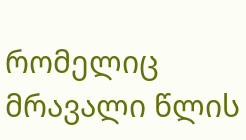რომელიც მრავალი წლის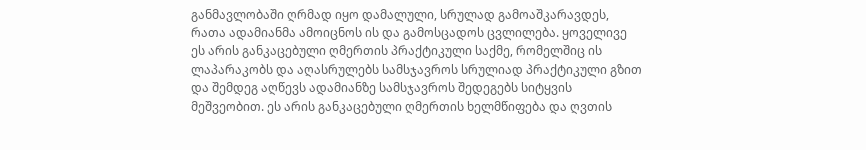განმავლობაში ღრმად იყო დამალული, სრულად გამოაშკარავდეს, რათა ადამიანმა ამოიცნოს ის და გამოსცადოს ცვლილება. ყოველივე ეს არის განკაცებული ღმერთის პრაქტიკული საქმე, რომელშიც ის ლაპარაკობს და აღასრულებს სამსჯავროს სრულიად პრაქტიკული გზით და შემდეგ აღწევს ადამიანზე სამსჯავროს შედეგებს სიტყვის მეშვეობით. ეს არის განკაცებული ღმერთის ხელმწიფება და ღვთის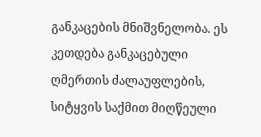განკაცების მნიშვნელობა. ეს კეთდება განკაცებული ღმერთის ძალაუფლების, სიტყვის საქმით მიღწეული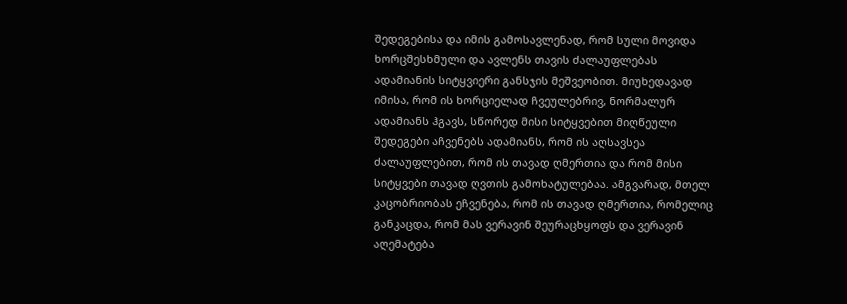შედეგებისა და იმის გამოსავლენად, რომ სული მოვიდა ხორცშესხმული და ავლენს თავის ძალაუფლებას ადამიანის სიტყვიერი განსჯის მეშვეობით. მიუხედავად იმისა, რომ ის ხორციელად ჩვეულებრივ, ნორმალურ ადამიანს ჰგავს, სწორედ მისი სიტყვებით მიღწეული შედეგები აჩვენებს ადამიანს, რომ ის აღსავსეა ძალაუფლებით, რომ ის თავად ღმერთია და რომ მისი სიტყვები თავად ღვთის გამოხატულებაა. ამგვარად, მთელ კაცობრიობას ეჩვენება, რომ ის თავად ღმერთია, რომელიც განკაცდა, რომ მას ვერავინ შეურაცხყოფს და ვერავინ აღემატება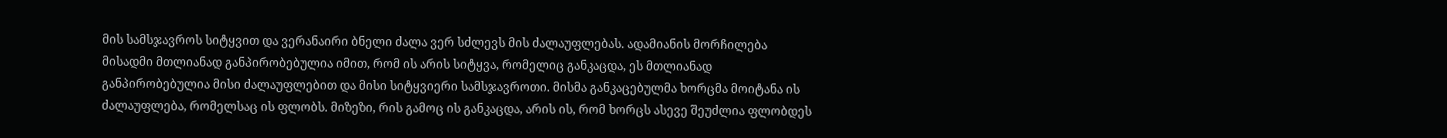მის სამსჯავროს სიტყვით და ვერანაირი ბნელი ძალა ვერ სძლევს მის ძალაუფლებას. ადამიანის მორჩილება მისადმი მთლიანად განპირობებულია იმით, რომ ის არის სიტყვა, რომელიც განკაცდა, ეს მთლიანად განპირობებულია მისი ძალაუფლებით და მისი სიტყვიერი სამსჯავროთი. მისმა განკაცებულმა ხორცმა მოიტანა ის ძალაუფლება, რომელსაც ის ფლობს. მიზეზი, რის გამოც ის განკაცდა, არის ის, რომ ხორცს ასევე შეუძლია ფლობდეს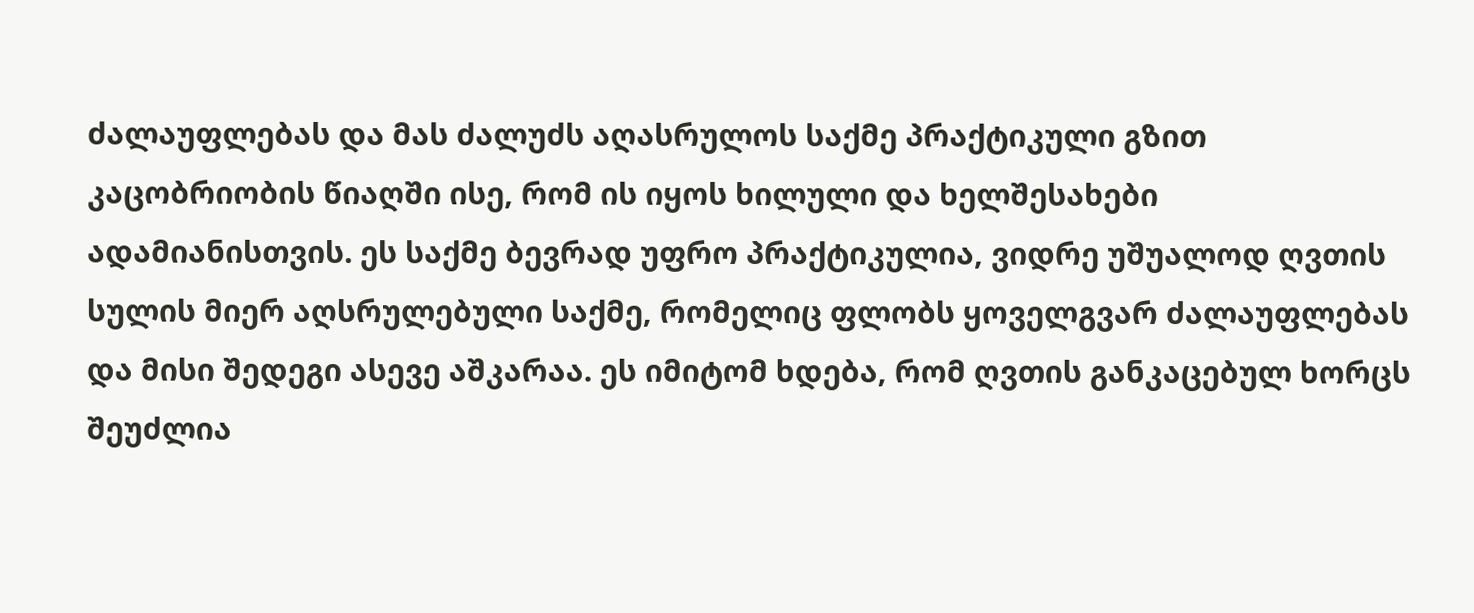ძალაუფლებას და მას ძალუძს აღასრულოს საქმე პრაქტიკული გზით კაცობრიობის წიაღში ისე, რომ ის იყოს ხილული და ხელშესახები ადამიანისთვის. ეს საქმე ბევრად უფრო პრაქტიკულია, ვიდრე უშუალოდ ღვთის სულის მიერ აღსრულებული საქმე, რომელიც ფლობს ყოველგვარ ძალაუფლებას და მისი შედეგი ასევე აშკარაა. ეს იმიტომ ხდება, რომ ღვთის განკაცებულ ხორცს შეუძლია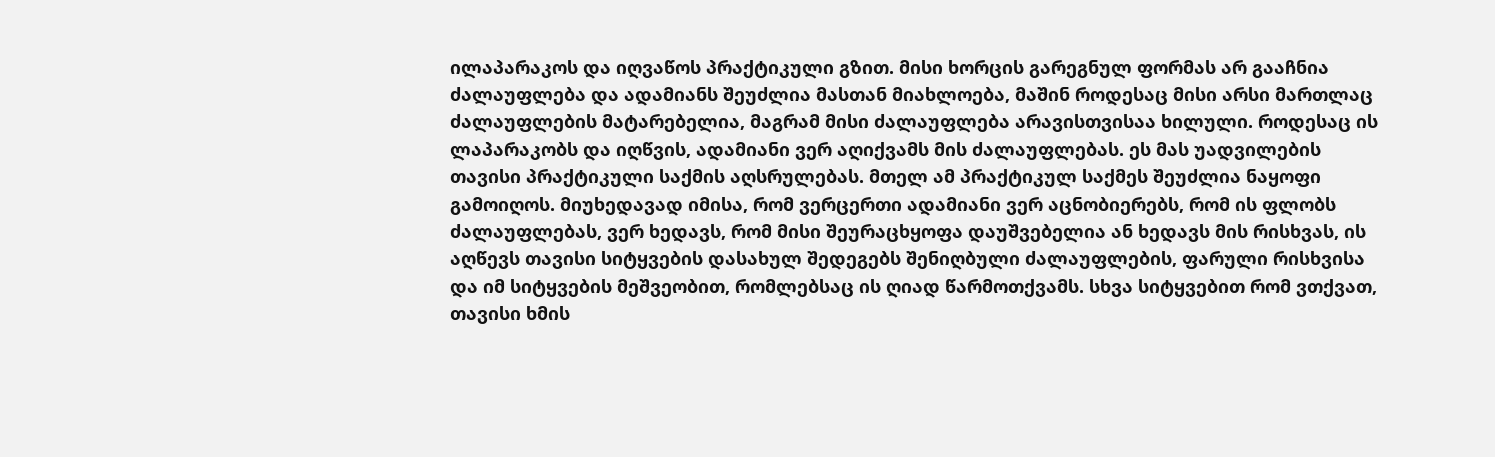ილაპარაკოს და იღვაწოს პრაქტიკული გზით. მისი ხორცის გარეგნულ ფორმას არ გააჩნია ძალაუფლება და ადამიანს შეუძლია მასთან მიახლოება, მაშინ როდესაც მისი არსი მართლაც ძალაუფლების მატარებელია, მაგრამ მისი ძალაუფლება არავისთვისაა ხილული. როდესაც ის ლაპარაკობს და იღწვის, ადამიანი ვერ აღიქვამს მის ძალაუფლებას. ეს მას უადვილების თავისი პრაქტიკული საქმის აღსრულებას. მთელ ამ პრაქტიკულ საქმეს შეუძლია ნაყოფი გამოიღოს. მიუხედავად იმისა, რომ ვერცერთი ადამიანი ვერ აცნობიერებს, რომ ის ფლობს ძალაუფლებას, ვერ ხედავს, რომ მისი შეურაცხყოფა დაუშვებელია ან ხედავს მის რისხვას, ის აღწევს თავისი სიტყვების დასახულ შედეგებს შენიღბული ძალაუფლების, ფარული რისხვისა და იმ სიტყვების მეშვეობით, რომლებსაც ის ღიად წარმოთქვამს. სხვა სიტყვებით რომ ვთქვათ, თავისი ხმის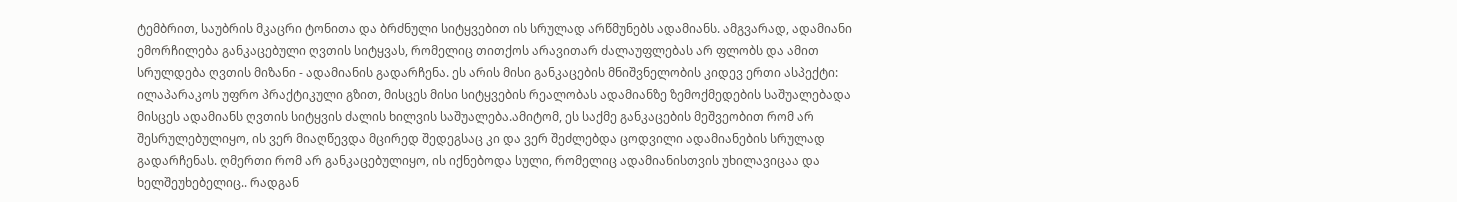ტემბრით, საუბრის მკაცრი ტონითა და ბრძნული სიტყვებით ის სრულად არწმუნებს ადამიანს. ამგვარად, ადამიანი ემორჩილება განკაცებული ღვთის სიტყვას, რომელიც თითქოს არავითარ ძალაუფლებას არ ფლობს და ამით სრულდება ღვთის მიზანი - ადამიანის გადარჩენა. ეს არის მისი განკაცების მნიშვნელობის კიდევ ერთი ასპექტი: ილაპარაკოს უფრო პრაქტიკული გზით, მისცეს მისი სიტყვების რეალობას ადამიანზე ზემოქმედების საშუალებადა მისცეს ადამიანს ღვთის სიტყვის ძალის ხილვის საშუალება.ამიტომ, ეს საქმე განკაცების მეშვეობით რომ არ შესრულებულიყო, ის ვერ მიაღწევდა მცირედ შედეგსაც კი და ვერ შეძლებდა ცოდვილი ადამიანების სრულად გადარჩენას. ღმერთი რომ არ განკაცებულიყო, ის იქნებოდა სული, რომელიც ადამიანისთვის უხილავიცაა და ხელშეუხებელიც.. რადგან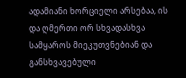ადამიანი ხორციელი არსებაა, ის და ღმერთი ორ სხვადასხვა სამყაროს მიეკუთვნებიან და განსხვავებული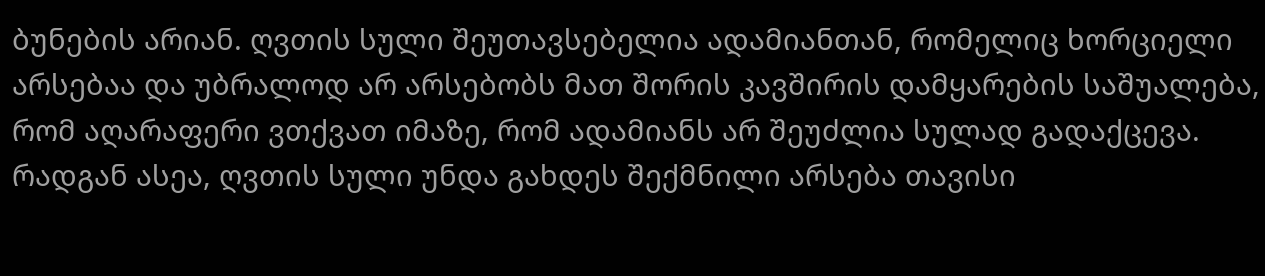ბუნების არიან. ღვთის სული შეუთავსებელია ადამიანთან, რომელიც ხორციელი არსებაა და უბრალოდ არ არსებობს მათ შორის კავშირის დამყარების საშუალება, რომ აღარაფერი ვთქვათ იმაზე, რომ ადამიანს არ შეუძლია სულად გადაქცევა. რადგან ასეა, ღვთის სული უნდა გახდეს შექმნილი არსება თავისი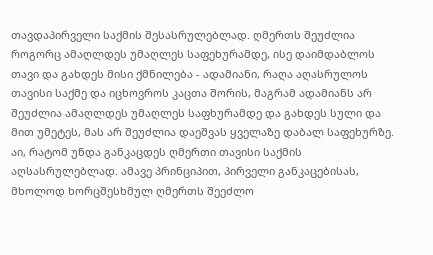თავდაპირველი საქმის შესასრულებლად. ღმერთს შეუძლია როგორც ამაღლდეს უმაღლეს საფეხურამდე, ისე დაიმდაბლოს თავი და გახდეს მისი ქმნილება - ადამიანი, რაღა აღასრულოს თავისი საქმე და იცხოვროს კაცთა შორის, მაგრამ ადამიანს არ შეუძლია ამაღლდეს უმაღლეს საფხურამდე და გახდეს სული და მით უმეტეს, მას არ შეუძლია დაეშვას ყველაზე დაბალ საფეხურზე. აი, რატომ უნდა განკაცდეს ღმერთი თავისი საქმის აღსასრულებლად. ამავე პრინციპით, პირველი განკაცებისას, მხოლოდ ხორცშესხმულ ღმერთს შეეძლო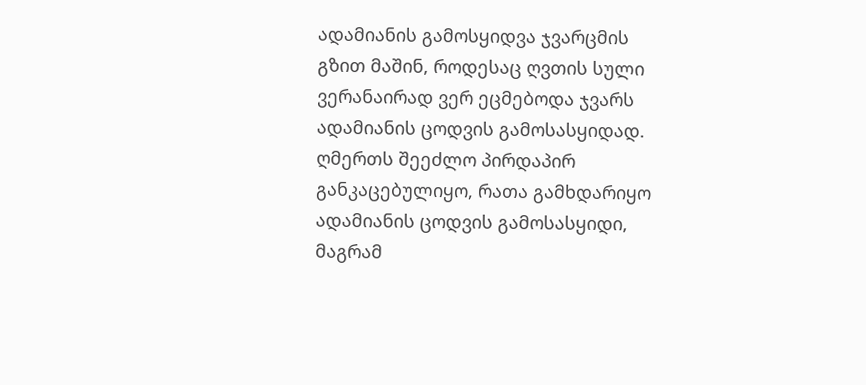ადამიანის გამოსყიდვა ჯვარცმის გზით მაშინ, როდესაც ღვთის სული ვერანაირად ვერ ეცმებოდა ჯვარს ადამიანის ცოდვის გამოსასყიდად. ღმერთს შეეძლო პირდაპირ განკაცებულიყო, რათა გამხდარიყო ადამიანის ცოდვის გამოსასყიდი, მაგრამ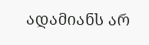ადამიანს არ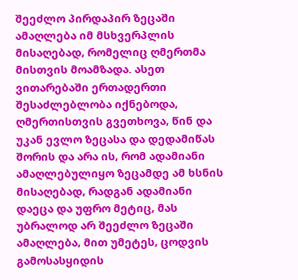შეეძლო პირდაპირ ზეცაში ამაღლება იმ მსხვერპლის მისაღებად, რომელიც ღმერთმა მისთვის მოამზადა. ასეთ ვითარებაში ერთადერთი შესაძლებლობა იქნებოდა, ღმერთისთვის გვეთხოვა, წინ და უკან ევლო ზეცასა და დედამიწას შორის და არა ის, რომ ადამიანი ამაღლებულიყო ზეცამდე ამ ხსნის მისაღებად, რადგან ადამიანი დაეცა და უფრო მეტიც, მას უბრალოდ არ შეეძლო ზეცაში ამაღლება, მით უმეტეს, ცოდვის გამოსასყიდის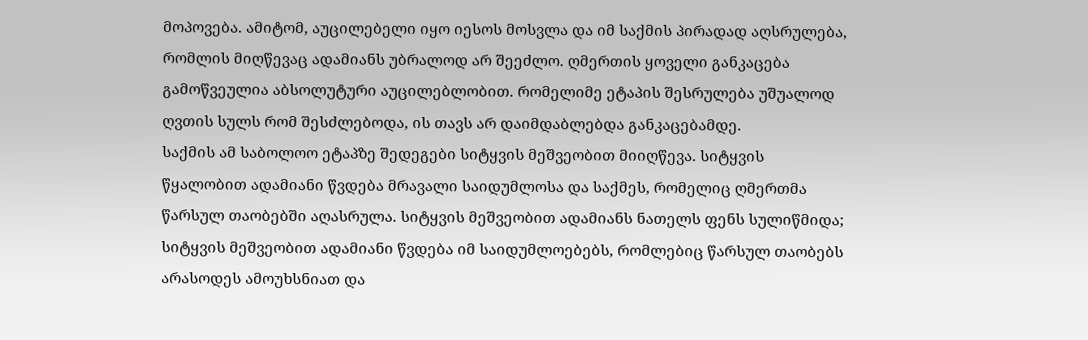მოპოვება. ამიტომ, აუცილებელი იყო იესოს მოსვლა და იმ საქმის პირადად აღსრულება, რომლის მიღწევაც ადამიანს უბრალოდ არ შეეძლო. ღმერთის ყოველი განკაცება გამოწვეულია აბსოლუტური აუცილებლობით. რომელიმე ეტაპის შესრულება უშუალოდ ღვთის სულს რომ შესძლებოდა, ის თავს არ დაიმდაბლებდა განკაცებამდე.
საქმის ამ საბოლოო ეტაპზე შედეგები სიტყვის მეშვეობით მიიღწევა. სიტყვის წყალობით ადამიანი წვდება მრავალი საიდუმლოსა და საქმეს, რომელიც ღმერთმა წარსულ თაობებში აღასრულა. სიტყვის მეშვეობით ადამიანს ნათელს ფენს სულიწმიდა; სიტყვის მეშვეობით ადამიანი წვდება იმ საიდუმლოებებს, რომლებიც წარსულ თაობებს არასოდეს ამოუხსნიათ და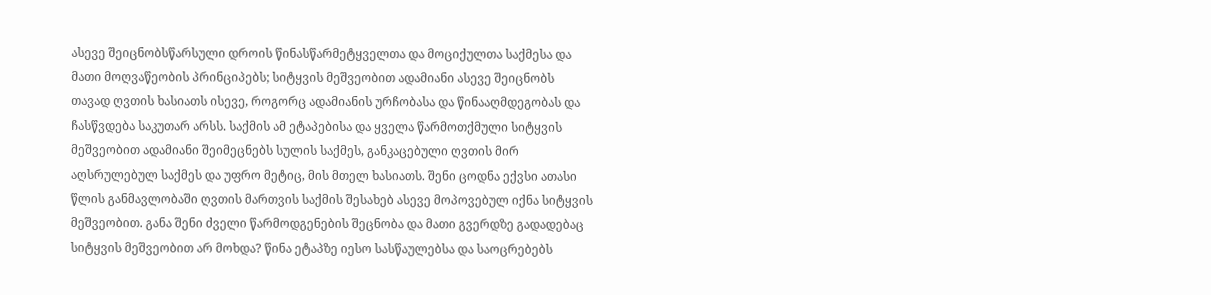ასევე შეიცნობსწარსული დროის წინასწარმეტყველთა და მოციქულთა საქმესა და მათი მოღვაწეობის პრინციპებს; სიტყვის მეშვეობით ადამიანი ასევე შეიცნობს თავად ღვთის ხასიათს ისევე, როგორც ადამიანის ურჩობასა და წინააღმდეგობას და ჩასწვდება საკუთარ არსს. საქმის ამ ეტაპებისა და ყველა წარმოთქმული სიტყვის მეშვეობით ადამიანი შეიმეცნებს სულის საქმეს, განკაცებული ღვთის მირ აღსრულებულ საქმეს და უფრო მეტიც, მის მთელ ხასიათს. შენი ცოდნა ექვსი ათასი წლის განმავლობაში ღვთის მართვის საქმის შესახებ ასევე მოპოვებულ იქნა სიტყვის მეშვეობით. განა შენი ძველი წარმოდგენების შეცნობა და მათი გვერდზე გადადებაც სიტყვის მეშვეობით არ მოხდა? წინა ეტაპზე იესო სასწაულებსა და საოცრებებს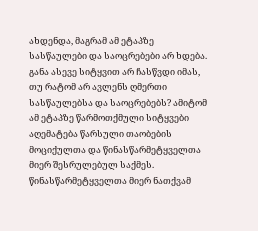ახდენდა, მაგრამ ამ ეტაპზე სასწაულები და საოცრებები არ ხდება. განა ასევე სიტყვით არ ჩასწვდი იმას, თუ რატომ არ ავლენს ღმერთი სასწაულებსა და საოცრებებს? ამიტომ ამ ეტაპზე წარმოთქმული სიტყვები აღემატება წარსული თაობების მოციქულთა და წინასწარმეტყველთა მიერ შესრულებულ საქმეს. წინასწარმეტყველთა მიერ ნათქვამ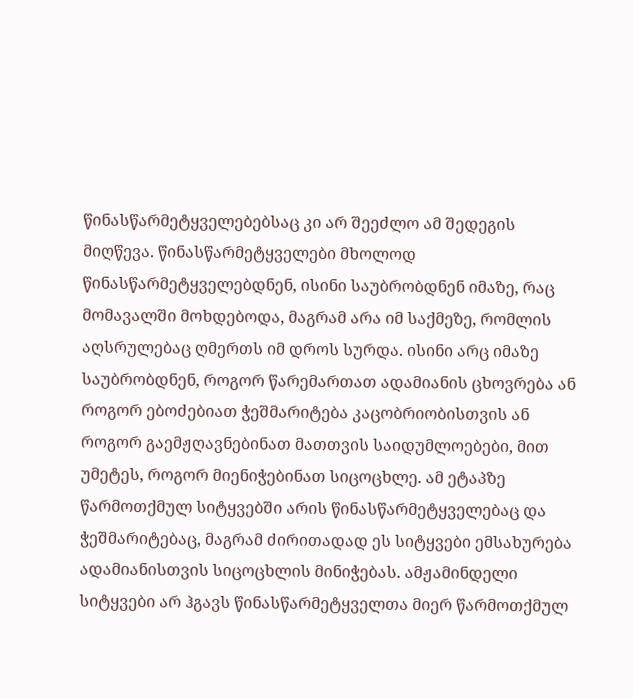წინასწარმეტყველებებსაც კი არ შეეძლო ამ შედეგის მიღწევა. წინასწარმეტყველები მხოლოდ წინასწარმეტყველებდნენ, ისინი საუბრობდნენ იმაზე, რაც მომავალში მოხდებოდა, მაგრამ არა იმ საქმეზე, რომლის აღსრულებაც ღმერთს იმ დროს სურდა. ისინი არც იმაზე საუბრობდნენ, როგორ წარემართათ ადამიანის ცხოვრება ან როგორ ებოძებიათ ჭეშმარიტება კაცობრიობისთვის ან როგორ გაემჟღავნებინათ მათთვის საიდუმლოებები, მით უმეტეს, როგორ მიენიჭებინათ სიცოცხლე. ამ ეტაპზე წარმოთქმულ სიტყვებში არის წინასწარმეტყველებაც და ჭეშმარიტებაც, მაგრამ ძირითადად ეს სიტყვები ემსახურება ადამიანისთვის სიცოცხლის მინიჭებას. ამჟამინდელი სიტყვები არ ჰგავს წინასწარმეტყველთა მიერ წარმოთქმულ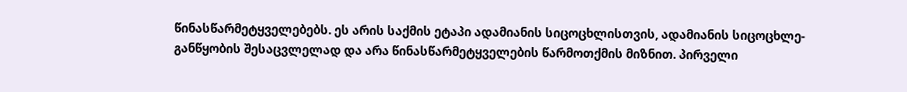წინასწარმეტყველებებს. ეს არის საქმის ეტაპი ადამიანის სიცოცხლისთვის, ადამიანის სიცოცხლე-განწყობის შესაცვლელად და არა წინასწარმეტყველების წარმოთქმის მიზნით. პირველი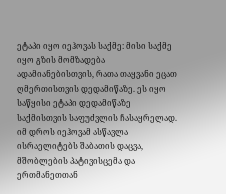ეტაპი იყო იეჰოვას საქმე: მისი საქმე იყო გზის მომზადება ადამიანებისთვის, რათა თაყვანი ეცათ ღმერთისთვის დედამიწაზე. ეს იყო საწყისი ეტაპი დედამიწაზე საქმისთვის საფუძვლის ჩასაყრელად. იმ დროს იეჰოვამ ასწავლა ისრაელიტებს შაბათის დაცვა, მშობლების პატივისცემა და ერთმანეთთან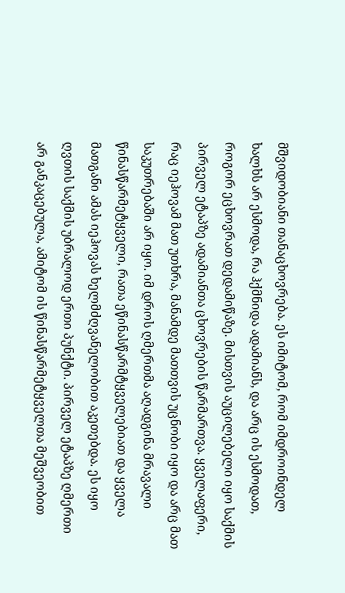მშვიდობიანი თანაცხოვრება. ეს იმიტომ, რომ იმდროინდელ ხალხს არ ესმოდა, რა ჰქმნიდა ადამიანს, და არც ის ესმოდათ, როგორ ეცხოვრათ დედამიწაზე. მისთვის აუცილებელი იყო საქმის პირველ ეტაპზე ადამიანთა ცხოვრების წარმართვა. ყველაფერი, რაც იეჰოვამ მათ უთხრა, მანამდე მათთვის უცნობი იყო და არც მათ საკუთრებაში არ იყო. იმ დროს ღმერთმა აღადგინა მრავალი წინასწარმეტყველი, რათა ეწინასწარმტყველებიათ და ყველა მათგანი ამას იეჰოვას ხელმძღვანელობით აკეთებდა. ეს იყო ღვთის საქმის უბრალოდ ერთი პუნქტი. პირველ ეტაპზე ღმერთი არ განკაცებულა, ამიტომ ის წინასწარმეტყველთა მეშვეობით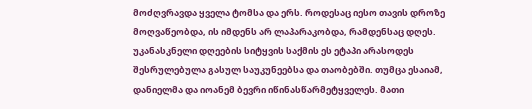მოძღვრავდა ყველა ტომსა და ერს. როდესაც იესო თავის დროზე მოღვაწეობდა, ის იმდენს არ ლაპარაკობდა, რამდენსაც დღეს. უკანასკნელი დღეების სიტყვის საქმის ეს ეტაპი არასოდეს შესრულებულა გასულ საუკუნეებსა და თაობებში. თუმცა ესაიამ, დანიელმა და იოანემ ბევრი იწინასწარმეტყველეს. მათი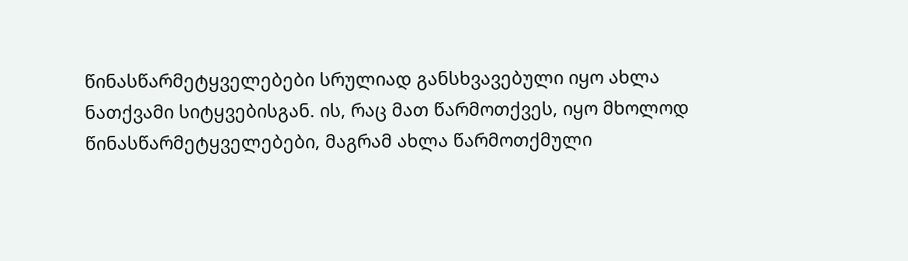წინასწარმეტყველებები სრულიად განსხვავებული იყო ახლა ნათქვამი სიტყვებისგან. ის, რაც მათ წარმოთქვეს, იყო მხოლოდ წინასწარმეტყველებები, მაგრამ ახლა წარმოთქმული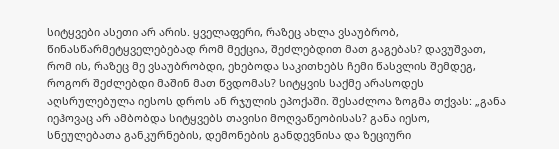სიტყვები ასეთი არ არის. ყველაფერი, რაზეც ახლა ვსაუბრობ, წინასწარმეტყველებებად რომ მექცია, შეძლებდით მათ გაგებას? დავუშვათ, რომ ის, რაზეც მე ვსაუბრობდი, ეხებოდა საკითხებს ჩემი წასვლის შემდეგ, როგორ შეძლებდი მაშინ მათ წვდომას? სიტყვის საქმე არასოდეს აღსრულებულა იესოს დროს ან რჯულის ეპოქაში. შესაძლოა ზოგმა თქვას: „განა იეჰოვაც არ ამბობდა სიტყვებს თავისი მოღვაწეობისას? განა იესო, სნეულებათა განკურნების, დემონების განდევნისა და ზეციური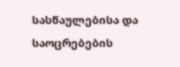სასწაულებისა და საოცრებების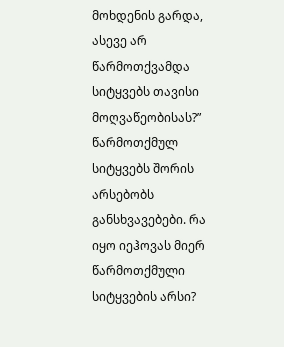მოხდენის გარდა, ასევე არ წარმოთქვამდა სიტყვებს თავისი მოღვაწეობისას?” წარმოთქმულ სიტყვებს შორის არსებობს განსხვავებები. რა იყო იეჰოვას მიერ წარმოთქმული სიტყვების არსი?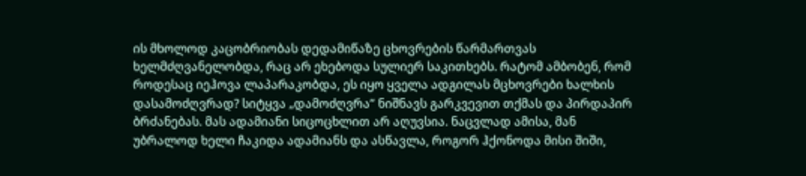ის მხოლოდ კაცობრიობას დედამიწაზე ცხოვრების წარმართვას ხელმძღვანელობდა, რაც არ ეხებოდა სულიერ საკითხებს. რატომ ამბობენ, რომ როდესაც იეჰოვა ლაპარაკობდა, ეს იყო ყველა ადგილას მცხოვრები ხალხის დასამოძღვრად? სიტყვა „დამოძღვრა” ნიშნავს გარკვევით თქმას და პირდაპირ ბრძანებას. მას ადამიანი სიცოცხლით არ აღუვსია. ნაცვლად ამისა, მან უბრალოდ ხელი ჩაკიდა ადამიანს და ასწავლა, როგორ ჰქონოდა მისი შიში,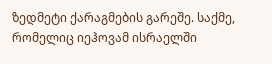ზედმეტი ქარაგმების გარეშე. საქმე, რომელიც იეჰოვამ ისრაელში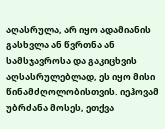აღასრულა, არ იყო ადამიანის გასხვლა ან წვრთნა ან სამსჯავროსა და გაკიცხვის აღსასრულებლად, ეს იყო მისი წინამძღოლობისთვის. იეჰოვამ უბრძანა მოსეს, ეთქვა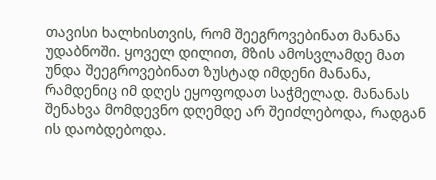თავისი ხალხისთვის, რომ შეეგროვებინათ მანანა უდაბნოში. ყოველ დილით, მზის ამოსვლამდე მათ უნდა შეეგროვებინათ ზუსტად იმდენი მანანა, რამდენიც იმ დღეს ეყოფოდათ საჭმელად. მანანას შენახვა მომდევნო დღემდე არ შეიძლებოდა, რადგან ის დაობდებოდა.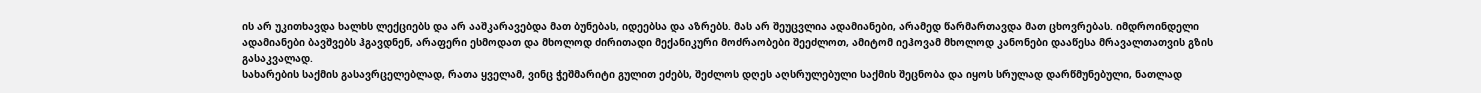ის არ უკითხავდა ხალხს ლექციებს და არ ააშკარავებდა მათ ბუნებას, იდეებსა და აზრებს. მას არ შეუცვლია ადამიანები, არამედ წარმართავდა მათ ცხოვრებას. იმდროინდელი ადამიანები ბავშვებს ჰგავდნენ, არაფერი ესმოდათ და მხოლოდ ძირითადი მექანიკური მოძრაობები შეეძლოთ, ამიტომ იეჰოვამ მხოლოდ კანონები დააწესა მრავალთათვის გზის გასაკვალად.
სახარების საქმის გასავრცელებლად, რათა ყველამ, ვინც ჭეშმარიტი გულით ეძებს, შეძლოს დღეს აღსრულებული საქმის შეცნობა და იყოს სრულად დარწმუნებული, ნათლად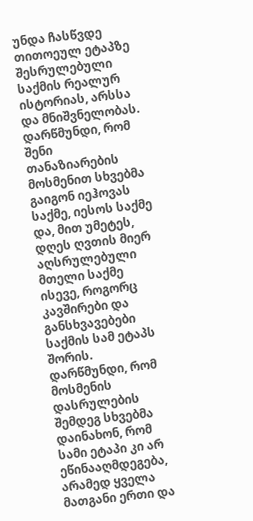უნდა ჩასწვდე თითოეულ ეტაპზე შესრულებული საქმის რეალურ ისტორიას, არსსა და მნიშვნელობას. დარწმუნდი, რომ შენი თანაზიარების მოსმენით სხვებმა გაიგონ იეჰოვას საქმე, იესოს საქმე და, მით უმეტეს, დღეს ღვთის მიერ აღსრულებული მთელი საქმე ისევე, როგორც კავშირები და განსხვავებები საქმის სამ ეტაპს შორის. დარწმუნდი, რომ მოსმენის დასრულების შემდეგ სხვებმა დაინახონ, რომ სამი ეტაპი კი არ ეწინააღმდეგება, არამედ ყველა მათგანი ერთი და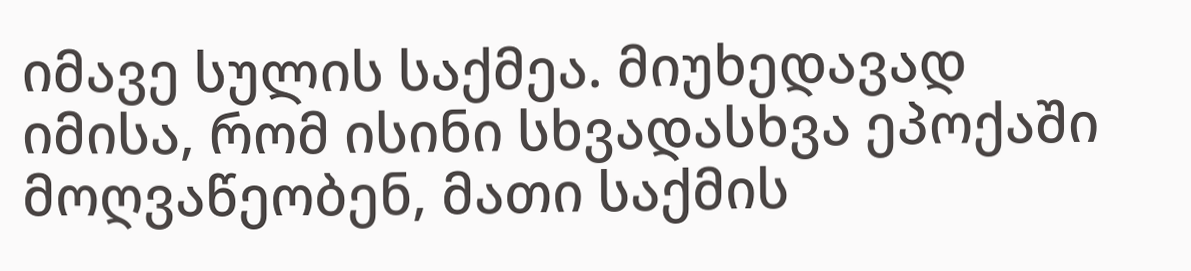იმავე სულის საქმეა. მიუხედავად იმისა, რომ ისინი სხვადასხვა ეპოქაში მოღვაწეობენ, მათი საქმის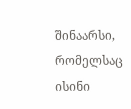შინაარსი, რომელსაც ისინი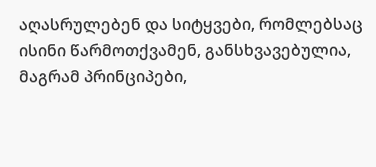აღასრულებენ და სიტყვები, რომლებსაც ისინი წარმოთქვამენ, განსხვავებულია, მაგრამ პრინციპები,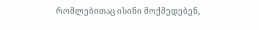რომლებითაც ისინი მოქმედებენ,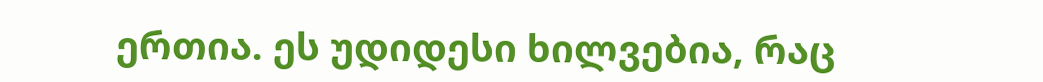ერთია. ეს უდიდესი ხილვებია, რაც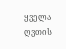ყველა ღვთის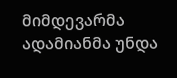მიმდევარმა ადამიანმა უნდა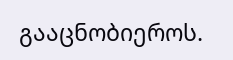გააცნობიეროს.